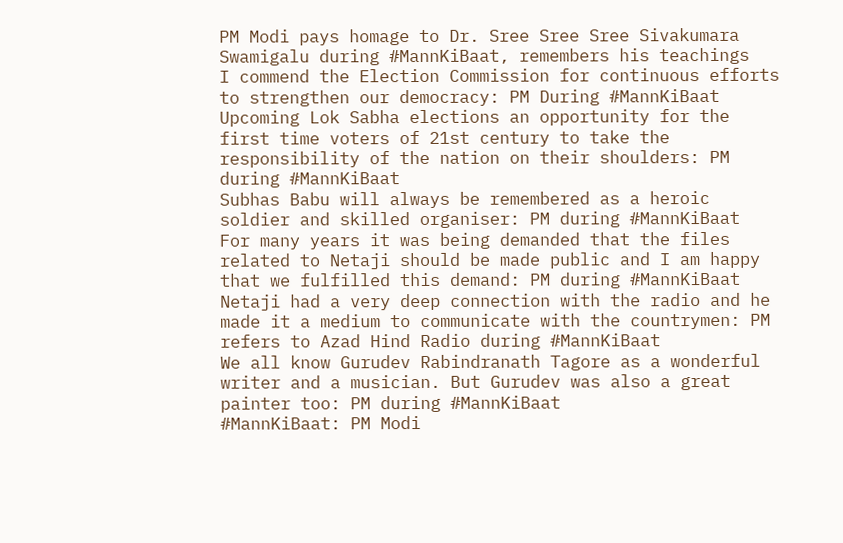PM Modi pays homage to Dr. Sree Sree Sree Sivakumara Swamigalu during #MannKiBaat, remembers his teachings
I commend the Election Commission for continuous efforts to strengthen our democracy: PM During #MannKiBaat
Upcoming Lok Sabha elections an opportunity for the first time voters of 21st century to take the responsibility of the nation on their shoulders: PM during #MannKiBaat
Subhas Babu will always be remembered as a heroic soldier and skilled organiser: PM during #MannKiBaat
For many years it was being demanded that the files related to Netaji should be made public and I am happy that we fulfilled this demand: PM during #MannKiBaat
Netaji had a very deep connection with the radio and he made it a medium to communicate with the countrymen: PM refers to Azad Hind Radio during #MannKiBaat
We all know Gurudev Rabindranath Tagore as a wonderful writer and a musician. But Gurudev was also a great painter too: PM during #MannKiBaat
#MannKiBaat: PM Modi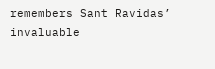remembers Sant Ravidas’ invaluable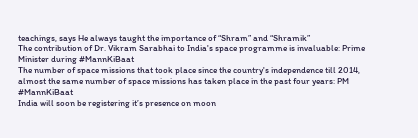teachings, says He always taught the importance of “Shram” and “Shramik”
The contribution of Dr. Vikram Sarabhai to India's space programme is invaluable: Prime Minister during #MannKiBaat
The number of space missions that took place since the country's independence till 2014, almost the same number of space missions has taken place in the past four years: PM #MannKiBaat
India will soon be registering it’s presence on moon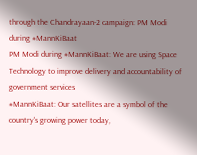through the Chandrayaan-2 campaign: PM Modi during #MannKiBaat
PM Modi during #MannKiBaat: We are using Space Technology to improve delivery and accountability of government services
#MannKiBaat: Our satellites are a symbol of the country's growing power today,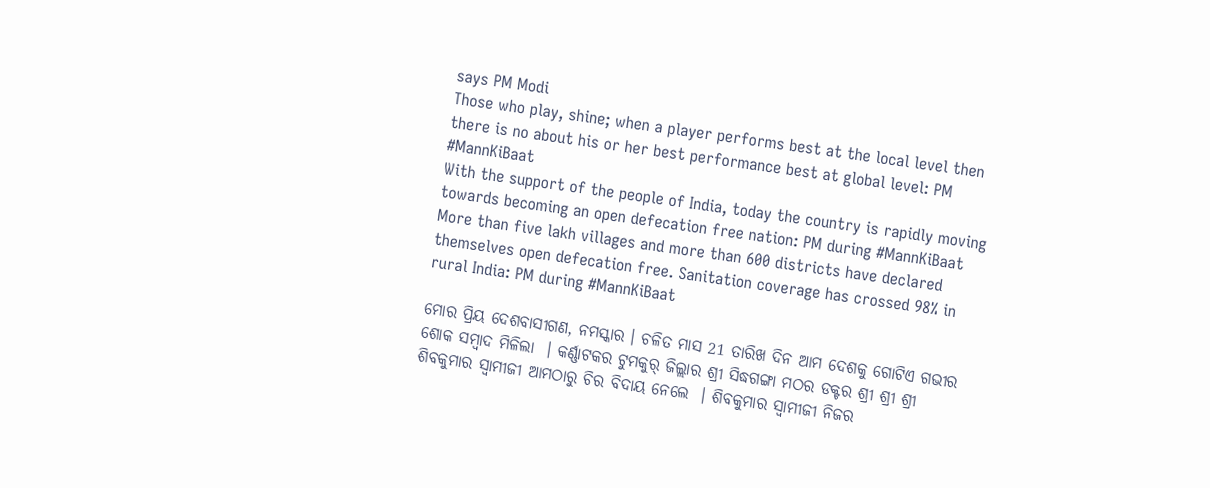says PM Modi
Those who play, shine; when a player performs best at the local level then there is no about his or her best performance best at global level: PM #MannKiBaat
With the support of the people of India, today the country is rapidly moving towards becoming an open defecation free nation: PM during #MannKiBaat
More than five lakh villages and more than 600 districts have declared themselves open defecation free. Sanitation coverage has crossed 98% in rural India: PM during #MannKiBaat

ମୋର ପ୍ରିୟ ଦେଶବାସୀଗଣ, ନମସ୍କାର । ଚଳିତ ମାସ 21 ତାରିଖ ଦିନ ଆମ ଦେଶକୁ ଗୋଟିଏ ଗଭୀର ଶୋକ ସମ୍ବାଦ ମିଳିଲା  । କର୍ଣ୍ଣାଟକର ଟୁମକୁର୍ ଜିଲ୍ଲାର ଶ୍ରୀ ସିଦ୍ଧଗଙ୍ଗା ମଠର ଡକ୍ଟର ଶ୍ରୀ ଶ୍ରୀ ଶ୍ରୀ ଶିବକୁମାର ସ୍ୱାମୀଜୀ ଆମଠାରୁ ଚିର ବିଦାୟ ନେଲେ  । ଶିବକୁମାର ସ୍ୱାମୀଜୀ ନିଜର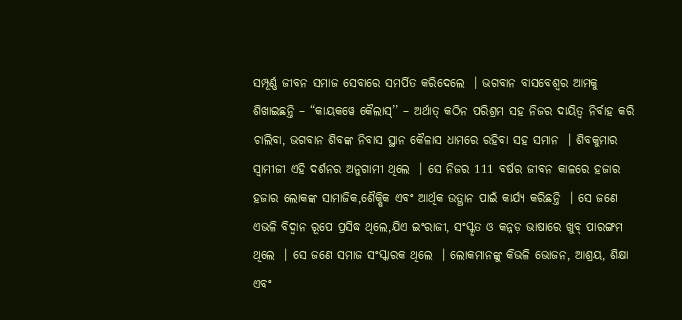ସମ୍ପୂର୍ଣ୍ଣ ଜୀବନ ସମାଜ ସେବାରେ ସମର୍ପିତ କରିଦେଲେ  । ଭଗବାନ ବାସବେଶ୍ୱର ଆମକୁ ଶିଖାଇଛନ୍ତି – “କାୟକୱେ କୈଲାସ୍’’ – ଅର୍ଥାତ୍ କଠିନ ପରିଶ୍ରମ ସହ ନିଜର ଦାୟିତ୍ୱ ନିର୍ବାହ କରି ଚାଲିବା, ଭଗବାନ ଶିବଙ୍କ ନିବାସ ସ୍ଥାନ କୈଳାସ ଧାମରେ ରହିବା ସହ ସମାନ  । ଶିବକୁମାର ସ୍ୱାମୀଜୀ ଏହି ଦର୍ଶନର ଅନୁଗାମୀ ଥିଲେ  । ସେ ନିଜର 111 ବର୍ଷର ଜୀବନ କାଳରେ ହଜାର ହଜାର ଲୋକଙ୍କ ସାମାଜିକ,ଶୈକ୍ଷିକ ଏବଂ ଆର୍ଥିକ ଉତ୍ଥାନ ପାଇଁ କାର୍ଯ୍ୟ କରିଛନ୍ତି  । ସେ ଜଣେ ଏଭଳି ବିଦ୍ୱାନ ରୂପେ ପ୍ରସିଦ୍ଧ ଥିଲେ,ଯିଏ ଇଂରାଜୀ, ସଂସ୍କୃତ ଓ କନ୍ନଡ଼ ଭାଷାରେ ଖୁବ୍ ପାରଙ୍ଗମ ଥିଲେ  । ସେ ଜଣେ ସମାଜ ସଂସ୍କାରକ ଥିଲେ  । ଲୋକମାନଙ୍କୁ କିଭଳି ଭୋଜନ, ଆଶ୍ରୟ, ଶିକ୍ଷା ଏବଂ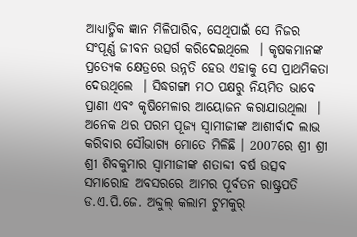ଆଧ୍ୟାତ୍ମିକ ଜ୍ଞାନ ମିଳିପାରିବ, ସେଥିପାଇଁ ସେ ନିଜର ସଂପୂର୍ଣ୍ଣ ଜୀବନ ଉତ୍ସର୍ଗ କରିଦେଇଥିଲେ  । କୃଷକମାନଙ୍କ ପ୍ରତ୍ୟେକ କ୍ଷେତ୍ରରେ ଉନ୍ନତି ହେଉ ଏହାକୁ ସେ ପ୍ରାଥମିକତା ଦେଉଥିଲେ  । ସିଦ୍ଧଗଙ୍ଗା ମଠ ପକ୍ଷରୁ ନିୟମିତ ଭାବେ ପ୍ରାଣୀ ଏବଂ କୃଷିମେଳାର ଆୟୋଜନ କରାଯାଉଥିଲା  । ଅନେକ ଥର ପରମ ପୂଜ୍ୟ ସ୍ୱାମୀଜୀଙ୍କ ଆଶୀର୍ବାଦ ଲାଭ କରିବାର ସୌଭାଗ୍ୟ ମୋତେ ମିଳିଛି । 2007ରେ ଶ୍ରୀ ଶ୍ରୀ ଶ୍ରୀ ଶିବକୁମାର ସ୍ୱାମୀଜୀଙ୍କ ଶତାବ୍ଦୀ ବର୍ଷ ଉତ୍ସବ ସମାରୋହ ଅବସରରେ ଆମର ପୂର୍ବତନ ରାଷ୍ଟ୍ରପତି ଡ.ଏ.ପି.ଜେ. ଅବ୍ଦୁଲ୍ କଲାମ ଟୁମକୁର୍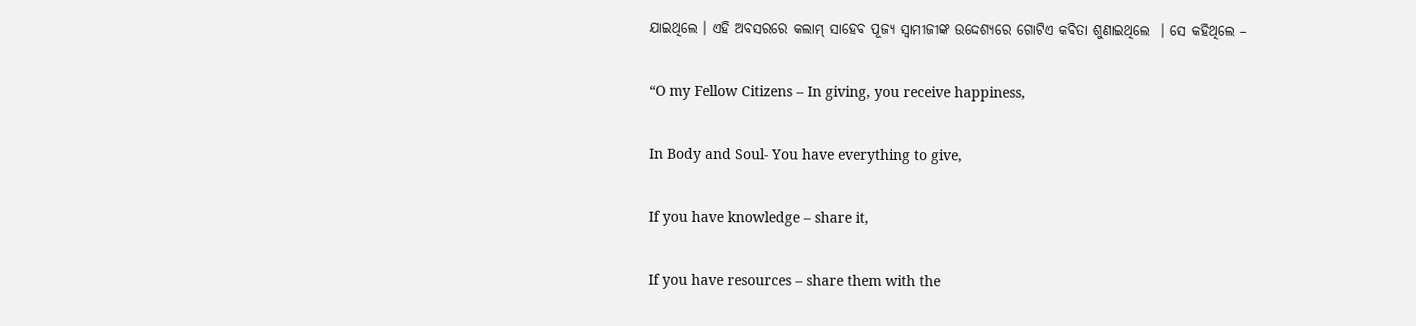ଯାଇଥିଲେ । ଏହି ଅବସରରେ କଲାମ୍ ସାହେବ ପୂଜ୍ୟ ସ୍ୱାମୀଜୀଙ୍କ ଉଦ୍ଦେଶ୍ୟରେ ଗୋଟିଏ କବିତା ଶୁଣାଇଥିଲେ  । ସେ କହିଥିଲେ –

“O my Fellow Citizens – In giving, you receive happiness,

In Body and Soul- You have everything to give,

If you have knowledge – share it,

If you have resources – share them with the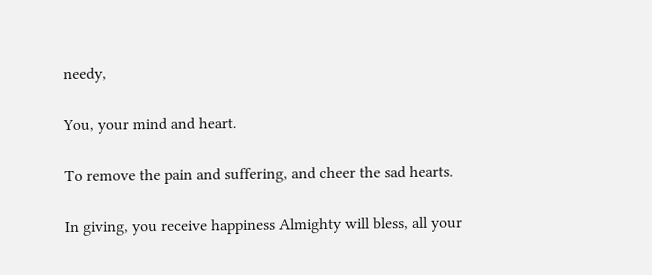needy,

You, your mind and heart.

To remove the pain and suffering, and cheer the sad hearts.

In giving, you receive happiness Almighty will bless, all your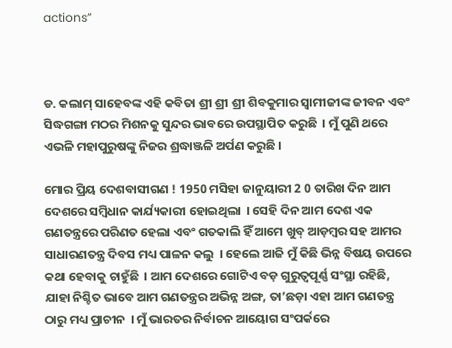actions”



ଡ. କଲାମ୍ ସାହେବଙ୍କ ଏହି କବିତା ଶ୍ରୀ ଶ୍ରୀ ଶ୍ରୀ ଶିବକୁମାର ସ୍ୱାମୀଜୀଙ୍କ ଜୀବନ ଏବଂ ସିଦ୍ଧଗଙ୍ଗା ମଠର ମିଶନକୁ ସୁନ୍ଦର ଭାବରେ ଉପସ୍ଥାପିତ କରୁଛି  । ମୁଁ ପୁଣି ଥରେ ଏଭଳି ମହାପୁରୁଷଙ୍କୁ ନିଜର ଶ୍ରଦ୍ଧାଞ୍ଜଳି ଅର୍ପଣ କରୁଛି ।

ମୋର ପ୍ରିୟ ଦେଶବାସୀଗଣ ! 1950 ମସିହା ଜାନୁୟାରୀ 2 0 ତାରିଖ ଦିନ ଆମ ଦେଶରେ ସମ୍ବିଧାନ କାର୍ଯ୍ୟକାରୀ ହୋଇଥିଲା  । ସେହି ଦିନ ଆମ ଦେଶ ଏକ ଗଣତନ୍ତ୍ରରେ ପରିଣତ ହେଲା ଏବଂ ଗତକାଲି ହିଁ ଆମେ ଖୁବ୍ ଆଡ଼ମ୍ବର ସହ ଆମର ସାଧାରଣତନ୍ତ୍ର ଦିବସ ମଧ୍ୟ ପାଳନ କଲୁ  । ହେଲେ ଆଜି ମୁଁ କିଛି ଭିନ୍ନ ବିଷୟ ଉପରେ କଥା ହେବାକୁ ଚାହୁଁଛି  । ଆମ ଦେଶରେ ଗୋଟିଏ ବଡ଼ ଗୁରୁତ୍ୱପୂର୍ଣ୍ଣ ସଂସ୍ଥା ରହିଛି, ଯାହା ନିଶ୍ଚିତ ଭାବେ ଆମ ଗଣତନ୍ତ୍ରର ଅଭିନ୍ନ ଅଙ୍ଗ, ତା’ଛଡ଼ା ଏହା ଆମ ଗଣତନ୍ତ୍ର ଠାରୁ ମଧ୍ୟ ପ୍ରାଚୀନ  । ମୁଁ ଭାରତର ନିର୍ବାଚନ ଆୟୋଗ ସଂପର୍କରେ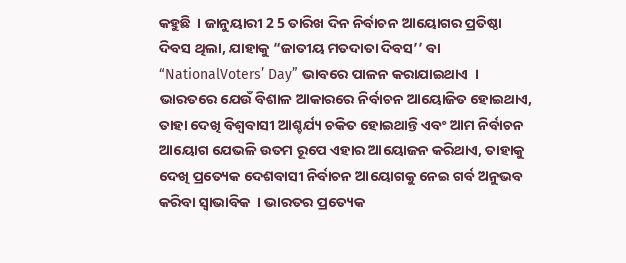କହୁଛି  । ଜାନୁୟାରୀ 2 5 ତାରିଖ ଦିନ ନିର୍ବାଚନ ଆୟୋଗର ପ୍ରତିଷ୍ଠା ଦିବସ ଥିଲା, ଯାହାକୁ “ଜାତୀୟ ମତଦାତା ଦିବସ’’ ବା “NationalVoters’ Day” ଭାବରେ ପାଳନ କରାଯାଇଥାଏ  । ଭାରତରେ ଯେଉଁ ବିଶାଳ ଆକାରରେ ନିର୍ବାଚନ ଆୟୋଜିତ ହୋଇଥାଏ, ତାହା ଦେଖି ବିଶ୍ୱବାସୀ ଆଶ୍ଚର୍ଯ୍ୟ ଚକିତ ହୋଇଥାନ୍ତି ଏବଂ ଆମ ନିର୍ବାଚନ ଆୟୋଗ ଯେଭଳି ଉତମ ରୂପେ ଏହାର ଆୟୋଜନ କରିଥାଏ, ତାହାକୁ ଦେଖି ପ୍ରତ୍ୟେକ ଦେଶବାସୀ ନିର୍ବାଚନ ଆୟୋଗକୁ ନେଇ ଗର୍ବ ଅନୁଭବ କରିବା ସ୍ୱାଭାବିକ  । ଭାରତର ପ୍ରତ୍ୟେକ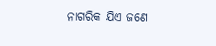ନାଗରିକ ଯିଏ ଜଣେ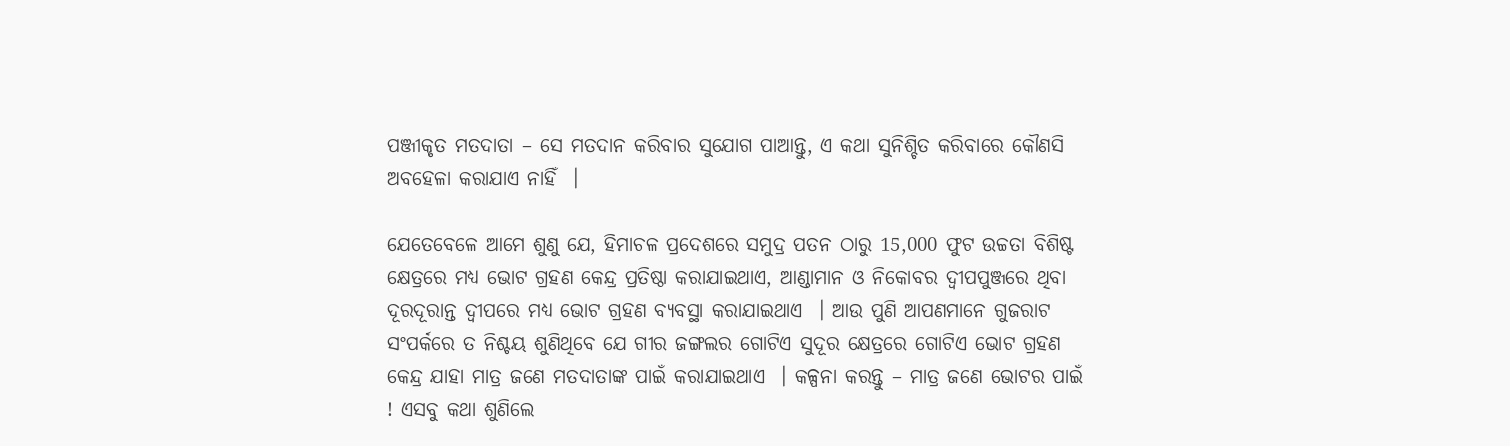ପଞ୍ଜୀକୃତ ମତଦାତା – ସେ ମତଦାନ କରିବାର ସୁଯୋଗ ପାଆନ୍ତୁ, ଏ କଥା ସୁନିଶ୍ଚିତ କରିବାରେ କୌଣସି ଅବହେଳା କରାଯାଏ ନାହିଁ  ।

ଯେତେବେଳେ ଆମେ ଶୁଣୁ ଯେ, ହିମାଚଳ ପ୍ରଦେଶରେ ସମୁଦ୍ର ପତନ ଠାରୁ 15,000 ଫୁଟ ଉଚ୍ଚତା ବିଶିଷ୍ଟ କ୍ଷେତ୍ରରେ ମଧ୍ୟ ଭୋଟ ଗ୍ରହଣ କେନ୍ଦ୍ର ପ୍ରତିଷ୍ଠା କରାଯାଇଥାଏ, ଆଣ୍ଡାମାନ ଓ ନିକୋବର ଦ୍ୱୀପପୁଞ୍ଜରେ ଥିବା ଦୂରଦୂରାନ୍ତ ଦ୍ୱୀପରେ ମଧ୍ୟ ଭୋଟ ଗ୍ରହଣ ବ୍ୟବସ୍ଥା କରାଯାଇଥାଏ  । ଆଉ ପୁଣି ଆପଣମାନେ ଗୁଜରାଟ ସଂପର୍କରେ ତ ନିଶ୍ଚୟ ଶୁଣିଥିବେ ଯେ ଗୀର ଜଙ୍ଗଲର ଗୋଟିଏ ସୁଦୂର କ୍ଷେତ୍ରରେ ଗୋଟିଏ ଭୋଟ ଗ୍ରହଣ କେନ୍ଦ୍ର ଯାହା ମାତ୍ର ଜଣେ ମତଦାତାଙ୍କ ପାଇଁ କରାଯାଇଥାଏ  । କଳ୍ପନା କରନ୍ତୁ – ମାତ୍ର ଜଣେ ଭୋଟର ପାଇଁ ! ଏସବୁ କଥା ଶୁଣିଲେ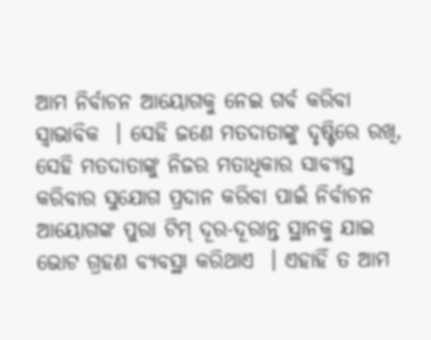ଆମ ନିର୍ବାଚନ ଆୟୋଗକୁ ନେଇ ଗର୍ବ କରିବା ସ୍ୱାଭାବିକ  । ସେହି ଜଣେ ମତଦାତାଙ୍କୁ ଦୃଷ୍ଟିରେ ରଖି, ସେହି ମତଦାତାଙ୍କୁ ନିଜର ମତାଧିକାର ସାବ୍ୟସ୍ତ କରିବାର ସୁଯୋଗ ପ୍ରଦାନ କରିବା ପାଇଁ ନିର୍ବାଚନ ଆୟୋଗଙ୍କ ପୁରା ଟିମ୍ ଦୂର-ଦୂରାନ୍ତ ସ୍ଥାନକୁ ଯାଇ ଭୋଟ ଗ୍ରହଣ ବ୍ୟବସ୍ଥା କରିଥାଏ  । ଏହାହିଁ ତ ଆମ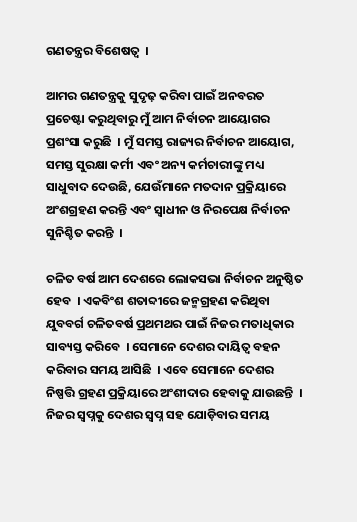ଗଣତନ୍ତ୍ରର ବିଶେଷତ୍ୱ  ।

ଆମର ଗଣତନ୍ତ୍ରକୁ ସୁଦୃଢ଼ କରିବା ପାଇଁ ଅନବରତ ପ୍ରଚେଷ୍ଟା କରୁଥିବାରୁ ମୁଁ ଆମ ନିର୍ବାଚନ ଆୟୋଗର ପ୍ରଶଂସା କରୁଛି  । ମୁଁ ସମସ୍ତ ରାଜ୍ୟର ନିର୍ବାଚନ ଆୟୋଗ, ସମସ୍ତ ସୁରକ୍ଷା କର୍ମୀ ଏବଂ ଅନ୍ୟ କର୍ମଚାରୀଙ୍କୁ ମଧ୍ୟ ସାଧୁବାଦ ଦେଉଛି, ଯେଉଁମାନେ ମତଦାନ ପ୍ରକ୍ରିୟାରେ ଅଂଶଗ୍ରହଣ କରନ୍ତି ଏବଂ ସ୍ୱାଧୀନ ଓ ନିରପେକ୍ଷ ନିର୍ବାଚନ ସୁନିଶ୍ଚିତ କରନ୍ତି  ।

ଚଳିତ ବର୍ଷ ଆମ ଦେଶରେ ଲୋକସଭା ନିର୍ବାଚନ ଅନୁଷ୍ଠିତ ହେବ  । ଏକବିଂଶ ଶତାବ୍ଦୀରେ ଜନ୍ମଗ୍ରହଣ କରିଥିବା ଯୁବବର୍ଗ ଚଳିତବର୍ଷ ପ୍ରଥମଥର ପାଇଁ ନିଜର ମତାଧିକାର ସାବ୍ୟସ୍ତ କରିବେ  । ସେମାନେ ଦେଶର ଦାୟିତ୍ୱ ବହନ କରିବାର ସମୟ ଆସିଛି  । ଏବେ ସେମାନେ ଦେଶର ନିଷ୍ପତ୍ତି ଗ୍ରହଣ ପ୍ରକ୍ରିୟାରେ ଅଂଶୀଦାର ହେବାକୁ ଯାଉଛନ୍ତି  । ନିଜର ସ୍ୱପ୍ନକୁ ଦେଶର ସ୍ୱପ୍ନ ସହ ଯୋଡ଼ିବାର ସମୟ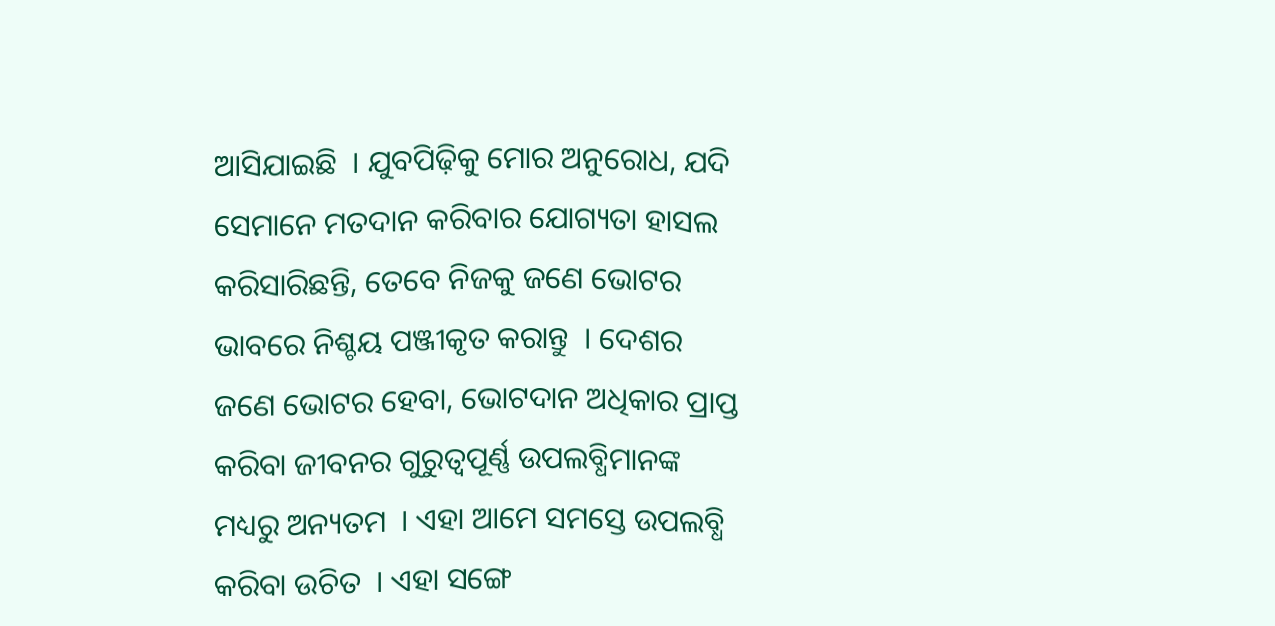ଆସିଯାଇଛି  । ଯୁବପିଢ଼ିକୁ ମୋର ଅନୁରୋଧ, ଯଦି ସେମାନେ ମତଦାନ କରିବାର ଯୋଗ୍ୟତା ହାସଲ କରିସାରିଛନ୍ତି, ତେବେ ନିଜକୁ ଜଣେ ଭୋଟର ଭାବରେ ନିଶ୍ଚୟ ପଞ୍ଜୀକୃତ କରାନ୍ତୁ  । ଦେଶର ଜଣେ ଭୋଟର ହେବା, ଭୋଟଦାନ ଅଧିକାର ପ୍ରାପ୍ତ କରିବା ଜୀବନର ଗୁରୁତ୍ୱପୂର୍ଣ୍ଣ ଉପଲବ୍ଧିମାନଙ୍କ ମଧ୍ୟରୁ ଅନ୍ୟତମ  । ଏହା ଆମେ ସମସ୍ତେ ଉପଲବ୍ଧି କରିବା ଉଚିତ  । ଏହା ସଙ୍ଗେ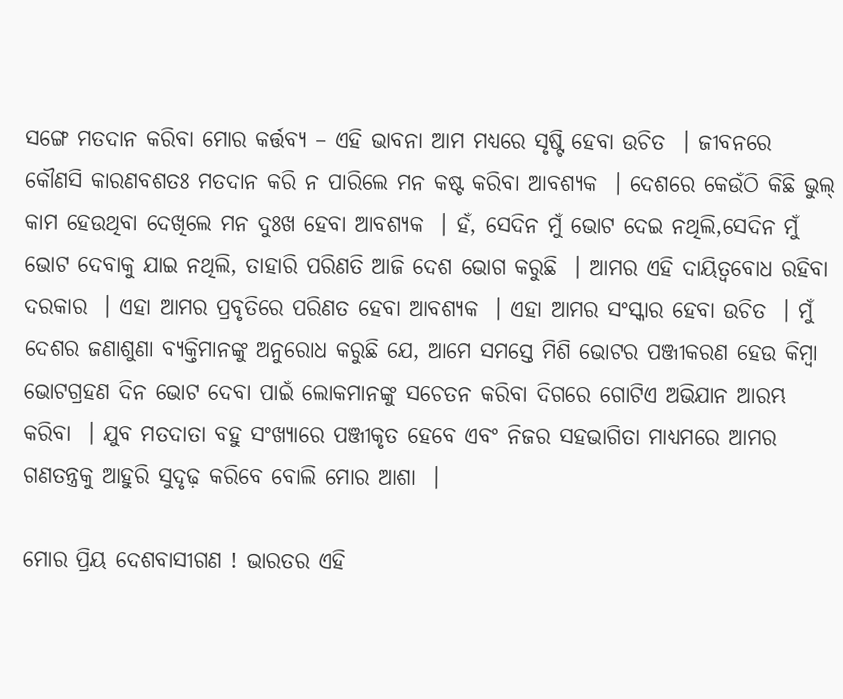ସଙ୍ଗେ ମତଦାନ କରିବା ମୋର କର୍ତ୍ତବ୍ୟ – ଏହି ଭାବନା ଆମ ମଧ୍ୟରେ ସୃଷ୍ଟି ହେବା ଉଚିତ  । ଜୀବନରେ କୌଣସି କାରଣବଶତଃ ମତଦାନ କରି ନ ପାରିଲେ ମନ କଷ୍ଟ କରିବା ଆବଶ୍ୟକ  । ଦେଶରେ କେଉଁଠି କିଛି ଭୁଲ୍ କାମ ହେଉଥିବା ଦେଖିଲେ ମନ ଦୁଃଖ ହେବା ଆବଶ୍ୟକ  । ହଁ, ସେଦିନ ମୁଁ ଭୋଟ ଦେଇ ନଥିଲି,ସେଦିନ ମୁଁ ଭୋଟ ଦେବାକୁ ଯାଇ ନଥିଲି, ତାହାରି ପରିଣତି ଆଜି ଦେଶ ଭୋଗ କରୁଛି  । ଆମର ଏହି ଦାୟିତ୍ୱବୋଧ ରହିବା ଦରକାର  । ଏହା ଆମର ପ୍ରବୃତିରେ ପରିଣତ ହେବା ଆବଶ୍ୟକ  । ଏହା ଆମର ସଂସ୍କାର ହେବା ଉଚିତ  । ମୁଁ ଦେଶର ଜଣାଶୁଣା ବ୍ୟକ୍ତିମାନଙ୍କୁ ଅନୁରୋଧ କରୁଛି ଯେ, ଆମେ ସମସ୍ତେ ମିଶି ଭୋଟର ପଞ୍ଜୀକରଣ ହେଉ କିମ୍ବା ଭୋଟଗ୍ରହଣ ଦିନ ଭୋଟ ଦେବା ପାଇଁ ଲୋକମାନଙ୍କୁ ସଚେତନ କରିବା ଦିଗରେ ଗୋଟିଏ ଅଭିଯାନ ଆରମ୍ଭ କରିବା  । ଯୁବ ମତଦାତା ବହୁ ସଂଖ୍ୟାରେ ପଞ୍ଜୀକୃତ ହେବେ ଏବଂ ନିଜର ସହଭାଗିତା ମାଧ୍ୟମରେ ଆମର ଗଣତନ୍ତ୍ରକୁ ଆହୁରି ସୁଦୃଢ଼ କରିବେ ବୋଲି ମୋର ଆଶା  ।

ମୋର ପ୍ରିୟ ଦେଶବାସୀଗଣ ! ଭାରତର ଏହି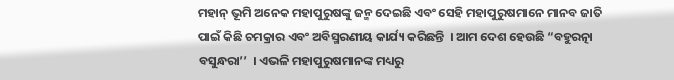ମହାନ୍ ଭୂମି ଅନେକ ମହାପୁରୁଷଙ୍କୁ ଜନ୍ମ ଦେଇଛି ଏବଂ ସେହି ମହାପୁରୁଷମାନେ ମାନବ ଜାତି ପାଇଁ କିଛି ଚମକ୍ରାର ଏବଂ ଅବିସ୍ମରଣୀୟ କାର୍ଯ୍ୟ କରିଛନ୍ତି  । ଆମ ଦେଶ ହେଉଛି “ବହୁରତ୍ନା ବସୁନ୍ଧରା’’  । ଏଭଳି ମହାପୁରୁଷମାନଙ୍କ ମଧ୍ୟରୁ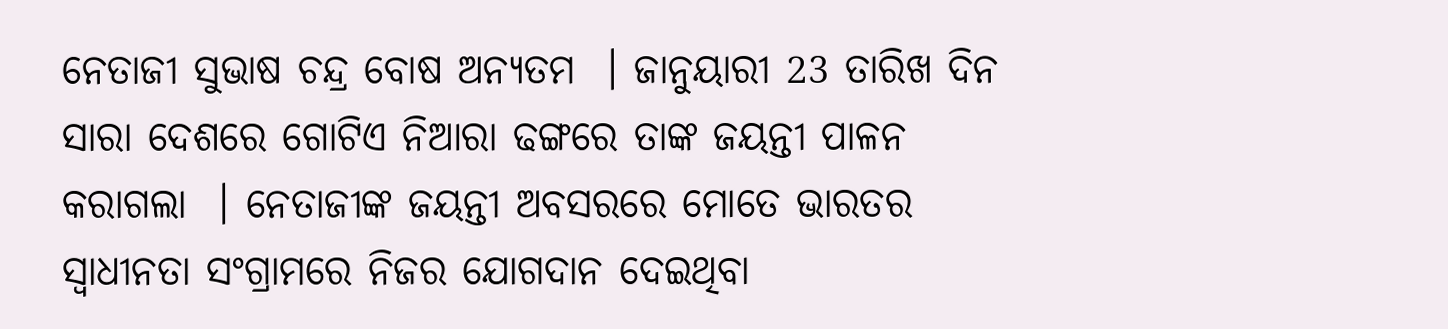ନେତାଜୀ ସୁଭାଷ ଚନ୍ଦ୍ର ବୋଷ ଅନ୍ୟତମ  । ଜାନୁୟାରୀ 23 ତାରିଖ ଦିନ ସାରା ଦେଶରେ ଗୋଟିଏ ନିଆରା ଢଙ୍ଗରେ ତାଙ୍କ ଜୟନ୍ତୀ ପାଳନ କରାଗଲା  । ନେତାଜୀଙ୍କ ଜୟନ୍ତୀ ଅବସରରେ ମୋତେ ଭାରତର ସ୍ୱାଧୀନତା ସଂଗ୍ରାମରେ ନିଜର ଯୋଗଦାନ ଦେଇଥିବା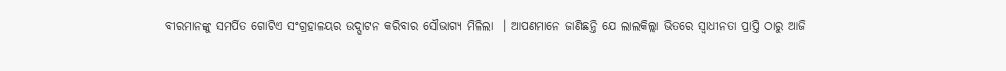ବୀରମାନଙ୍କୁ ସମର୍ପିତ ଗୋଟିଏ ସଂଗ୍ରହାଳୟର ଉଦ୍ଘାଟନ କରିବାର ସୌଭାଗ୍ୟ ମିଳିଲା  । ଆପଣମାନେ ଜାଣିଛନ୍ତି ଯେ ଲାଲକିଲ୍ଲା ଭିତରେ ସ୍ୱାଧୀନତା ପ୍ରାପ୍ତି ଠାରୁ ଆଜି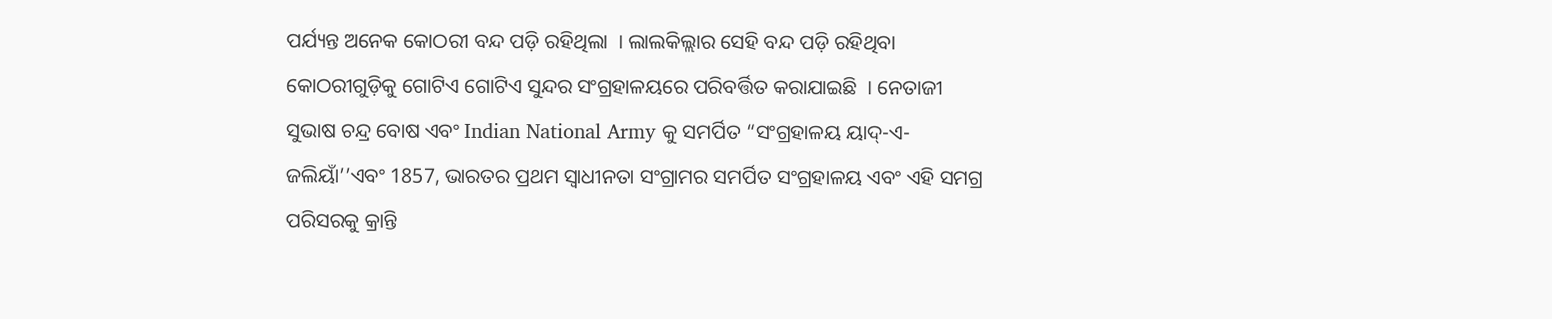ପର୍ଯ୍ୟନ୍ତ ଅନେକ କୋଠରୀ ବନ୍ଦ ପଡ଼ି ରହିଥିଲା  । ଲାଲକିଲ୍ଲାର ସେହି ବନ୍ଦ ପଡ଼ି ରହିଥିବା କୋଠରୀଗୁଡ଼ିକୁ ଗୋଟିଏ ଗୋଟିଏ ସୁନ୍ଦର ସଂଗ୍ରହାଳୟରେ ପରିବର୍ତ୍ତିତ କରାଯାଇଛି  । ନେତାଜୀ ସୁଭାଷ ଚନ୍ଦ୍ର ବୋଷ ଏବଂ Indian National Army କୁ ସମର୍ପିତ “ସଂଗ୍ରହାଳୟ ୟାଦ୍-ଏ-ଜଲିୟାଁ’’ଏବଂ 1857, ଭାରତର ପ୍ରଥମ ସ୍ୱାଧୀନତା ସଂଗ୍ରାମର ସମର୍ପିତ ସଂଗ୍ରହାଳୟ ଏବଂ ଏହି ସମଗ୍ର ପରିସରକୁ କ୍ରାନ୍ତି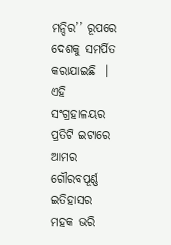ମନ୍ଦିର’’ ରୂପରେ ଦେଶକୁ ସମର୍ପିତ କରାଯାଇଛି  । ଏହି ସଂଗ୍ରହାଳୟର ପ୍ରତିଟି ଇଟାରେ ଆମର ଗୌରବପୂର୍ଣ୍ଣ ଇତିହାସର ମହକ ଭରି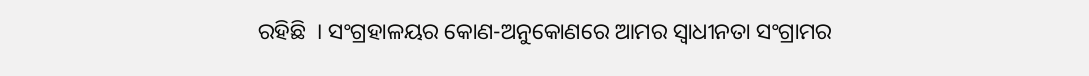ରହିଛି  । ସଂଗ୍ରହାଳୟର କୋଣ-ଅନୁକୋଣରେ ଆମର ସ୍ୱାଧୀନତା ସଂଗ୍ରାମର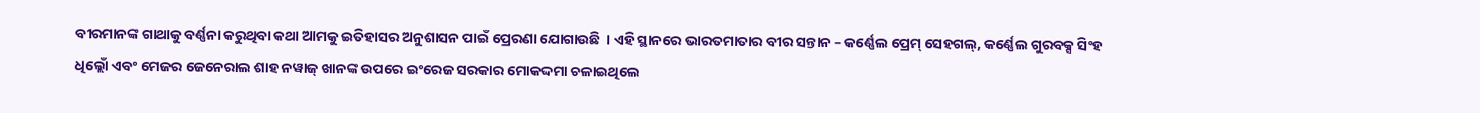ବୀରମାନଙ୍କ ଗାଥାକୁ ବର୍ଣ୍ଣନା କରୁଥିବା କଥା ଆମକୁ ଇତିହାସର ଅନୁଶାସନ ପାଇଁ ପ୍ରେରଣା ଯୋଗାଉଛି  । ଏହି ସ୍ଥାନରେ ଭାରତମାତାର ବୀର ସନ୍ତାନ – କର୍ଣ୍ଣେଲ ପ୍ରେମ୍ ସେହଗଲ୍, କର୍ଣ୍ଣେଲ ଗୁରବକ୍ସ ସିଂହ ଧିଲ୍ଲୋଁ ଏବଂ ମେଜର ଜେନେରାଲ ଶାହ ନୱାଜ୍ ଖାନଙ୍କ ଉପରେ ଇଂରେଜ ସରକାର ମୋକଦ୍ଦମା ଚଳାଇଥିଲେ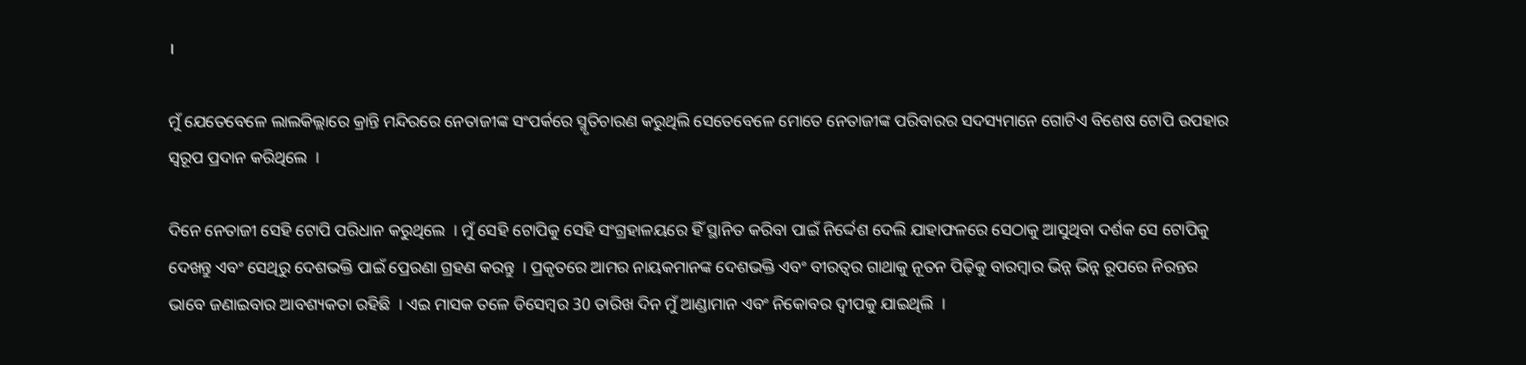।

ମୁଁ ଯେତେବେଳେ ଲାଲକିଲ୍ଲାରେ କ୍ରାନ୍ତି ମନ୍ଦିରରେ ନେତାଜୀଙ୍କ ସଂପର୍କରେ ସ୍ମୃତିଚାରଣ କରୁଥିଲି ସେତେବେଳେ ମୋତେ ନେତାଜୀଙ୍କ ପରିବାରର ସଦସ୍ୟମାନେ ଗୋଟିଏ ବିଶେଷ ଟୋପି ଉପହାର ସ୍ୱରୂପ ପ୍ରଦାନ କରିଥିଲେ  ।

ଦିନେ ନେତାଜୀ ସେହି ଟୋପି ପରିଧାନ କରୁଥିଲେ  । ମୁଁ ସେହି ଟୋପିକୁ ସେହି ସଂଗ୍ରହାଳୟରେ ହିଁ ସ୍ଥାନିତ କରିବା ପାଇଁ ନିର୍ଦ୍ଦେଶ ଦେଲି ଯାହାଫଳରେ ସେଠାକୁ ଆସୁଥିବା ଦର୍ଶକ ସେ ଟୋପିକୁ ଦେଖନ୍ତୁ ଏବଂ ସେଥିରୁ ଦେଶଭକ୍ତି ପାଇଁ ପ୍ରେରଣା ଗ୍ରହଣ କରନ୍ତୁ  । ପ୍ରକୃତରେ ଆମର ନାୟକମାନଙ୍କ ଦେଶଭକ୍ତି ଏବଂ ବୀରତ୍ୱର ଗାଥାକୁ ନୂତନ ପିଢ଼ିକୁ ବାରମ୍ବାର ଭିନ୍ନ ଭିନ୍ନ ରୂପରେ ନିରନ୍ତର ଭାବେ ଜଣାଇବାର ଆବଶ୍ୟକତା ରହିଛି  । ଏଇ ମାସକ ତଳେ ଡିସେମ୍ବର 30 ତାରିଖ ଦିନ ମୁଁ ଆଣ୍ଡାମାନ ଏବଂ ନିକୋବର ଦ୍ୱୀପକୁ ଯାଇଥିଲି  ।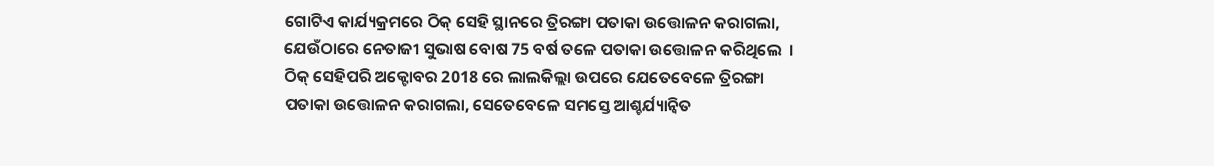ଗୋଟିଏ କାର୍ଯ୍ୟକ୍ରମରେ ଠିକ୍ ସେହି ସ୍ଥାନରେ ତ୍ରିରଙ୍ଗା ପତାକା ଉତ୍ତୋଳନ କରାଗଲା, ଯେଉଁଠାରେ ନେତାଜୀ ସୁଭାଷ ବୋଷ 75 ବର୍ଷ ତଳେ ପତାକା ଉତ୍ତୋଳନ କରିଥିଲେ  । ଠିକ୍ ସେହିପରି ଅକ୍ଟୋବର 2018 ରେ ଲାଲକିଲ୍ଲା ଉପରେ ଯେତେବେଳେ ତ୍ରିରଙ୍ଗା ପତାକା ଉତ୍ତୋଳନ କରାଗଲା, ସେତେବେଳେ ସମସ୍ତେ ଆଶ୍ଚର୍ଯ୍ୟାନ୍ୱିତ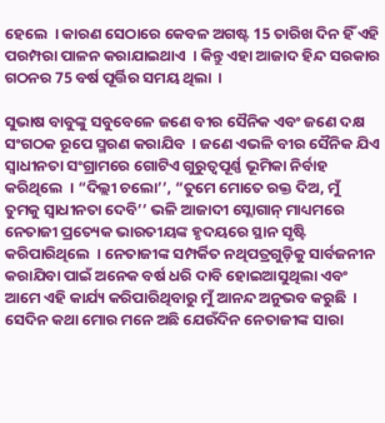ହେଲେ  । କାରଣ ସେଠାରେ କେବଳ ଅଗଷ୍ଟ 15 ତାରିଖ ଦିନ ହିଁ ଏହି ପରମ୍ପରା ପାଳନ କରାଯାଇଥାଏ  । କିନ୍ତୁ ଏହା ଆଜାଦ ହିନ୍ଦ ସରକାର ଗଠନର 75 ବର୍ଷ ପୂର୍ତ୍ତିର ସମୟ ଥିଲା  ।

ସୁଭାଷ ବାବୁଙ୍କୁ ସବୁବେଳେ ଜଣେ ବୀର ସୈନିକ ଏବଂ ଜଣେ ଦକ୍ଷ ସଂଗଠକ ରୂପେ ସ୍ମରଣ କରାଯିବ  । ଜଣେ ଏଭଳି ବୀର ସୈନିକ ଯିଏ ସ୍ୱାଧୀନତା ସଂଗ୍ରାମରେ ଗୋଟିଏ ଗୁରୁତ୍ୱପୂର୍ଣ୍ଣ ଭୂମିକା ନିର୍ବାହ କରିଥିଲେ  । “ଦିଲ୍ଲୀ ଚଲୋ’’, “ତୁମେ ମୋତେ ରକ୍ତ ଦିଅ, ମୁଁ  ତୁମକୁ ସ୍ୱାଧୀନତା ଦେବି’’ ଭଳି ଆଜାଦୀ ସ୍ଲୋଗାନ୍ ମାଧ୍ୟମରେ ନେତାଜୀ ପ୍ରତ୍ୟେକ ଭାରତୀୟଙ୍କ ହୃଦୟରେ ସ୍ଥାନ ସୃଷ୍ଟି କରିପାରିଥିଲେ  । ନେତାଜୀଙ୍କ ସମ୍ପର୍କିତ ନଥିପତ୍ରଗୁଡ଼ିକୁ ସାର୍ବଜନୀନ କରାଯିବା ପାଇଁ ଅନେକ ବର୍ଷ ଧରି ଦାବି ହୋଇଆସୁଥିଲା ଏବଂ ଆମେ ଏହି କାର୍ଯ୍ୟ କରିପାରିଥିବାରୁ ମୁଁ ଆନନ୍ଦ ଅନୁଭବ କରୁଛି  । ସେଦିନ କଥା ମୋର ମନେ ଅଛି ଯେଉଁଦିନ ନେତାଜୀଙ୍କ ସାରା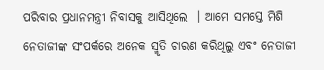ପରିବାର ପ୍ରଧାନମନ୍ତ୍ରୀ ନିବାସକୁ ଆସିଥିଲେ  । ଆମେ ସମସ୍ତେ ମିଶି ନେତାଜୀଙ୍କ ସଂପର୍କରେ ଅନେକ ସ୍ମୃତି ଚାରଣ କରିଥିଲୁ ଏବଂ ନେତାଜୀ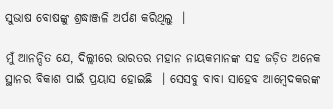ସୁଭାଷ ବୋଷଙ୍କୁ ଶ୍ରଦ୍ଧାଞ୍ଜଳି ଅର୍ପଣ କରିଥିଲୁ  ।

ମୁଁ ଆନନ୍ଦିତ ଯେ, ଦିଲ୍ଲୀରେ ଭାରତର ମହାନ ନାୟକମାନଙ୍କ ସହ ଜଡ଼ିତ ଅନେକ ସ୍ଥାନର ବିକାଶ ପାଇଁ ପ୍ରୟାସ ହୋଇଛି  । ସେସବୁ ବାବା ସାହେବ ଆମ୍ବେଦକରଙ୍କ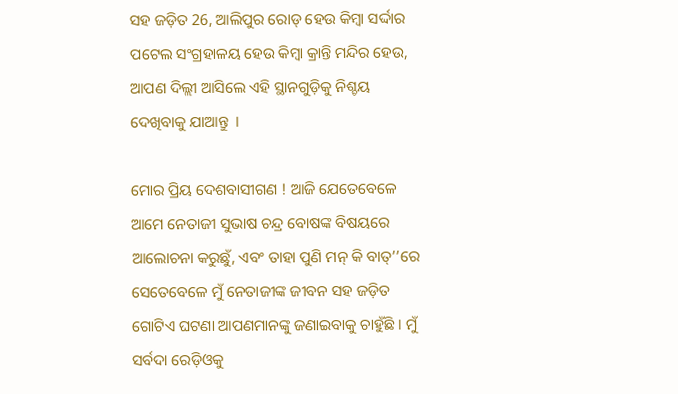ସହ ଜଡ଼ିତ 26, ଆଲିପୁର ରୋଡ୍ ହେଉ କିମ୍ବା ସର୍ଦ୍ଦାର ପଟେଲ ସଂଗ୍ରହାଳୟ ହେଉ କିମ୍ବା କ୍ରାନ୍ତି ମନ୍ଦିର ହେଉ, ଆପଣ ଦିଲ୍ଲୀ ଆସିଲେ ଏହି ସ୍ଥାନଗୁଡ଼ିକୁ ନିଶ୍ଚୟ ଦେଖିବାକୁ ଯାଆନ୍ତୁ  ।

ମୋର ପ୍ରିୟ ଦେଶବାସୀଗଣ ! ଆଜି ଯେତେବେଳେ ଆମେ ନେତାଜୀ ସୁଭାଷ ଚନ୍ଦ୍ର ବୋଷଙ୍କ ବିଷୟରେ ଆଲୋଚନା କରୁଛୁଁ, ଏବଂ ତାହା ପୁଣି ମନ୍ କି ବାତ୍’’ରେ ସେତେବେଳେ ମୁଁ ନେତାଜୀଙ୍କ ଜୀବନ ସହ ଜଡ଼ିତ ଗୋଟିଏ ଘଟଣା ଆପଣମାନଙ୍କୁ ଜଣାଇବାକୁ ଚାହୁଁଛି । ମୁଁ ସର୍ବଦା ରେଡ଼ିଓକୁ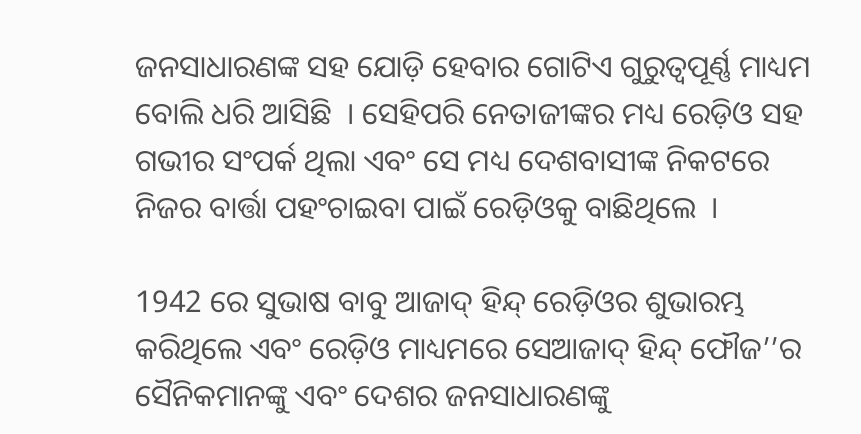ଜନସାଧାରଣଙ୍କ ସହ ଯୋଡ଼ି ହେବାର ଗୋଟିଏ ଗୁରୁତ୍ୱପୂର୍ଣ୍ଣ ମାଧ୍ୟମ ବୋଲି ଧରି ଆସିଛି  । ସେହିପରି ନେତାଜୀଙ୍କର ମଧ୍ୟ ରେଡ଼ିଓ ସହ ଗଭୀର ସଂପର୍କ ଥିଲା ଏବଂ ସେ ମଧ୍ୟ ଦେଶବାସୀଙ୍କ ନିକଟରେ ନିଜର ବାର୍ତ୍ତା ପହଂଚାଇବା ପାଇଁ ରେଡ଼ିଓକୁ ବାଛିଥିଲେ  ।

1942 ରେ ସୁଭାଷ ବାବୁ ଆଜାଦ୍ ହିନ୍ଦ୍ ରେଡ଼ିଓର ଶୁଭାରମ୍ଭ କରିଥିଲେ ଏବଂ ରେଡ଼ିଓ ମାଧ୍ୟମରେ ସେଆଜାଦ୍ ହିନ୍ଦ୍ ଫୌଜ’’ର ସୈନିକମାନଙ୍କୁ ଏବଂ ଦେଶର ଜନସାଧାରଣଙ୍କୁ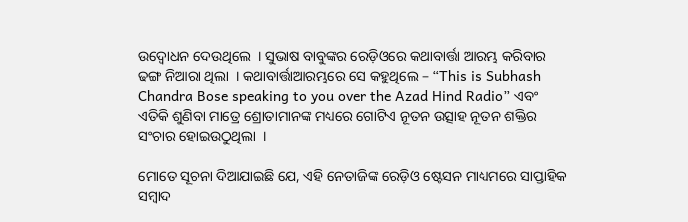ଉଦ୍ବୋଧନ ଦେଉଥିଲେ  । ସୁଭାଷ ବାବୁଙ୍କର ରେଡ଼ିଓରେ କଥାବାର୍ତ୍ତା ଆରମ୍ଭ କରିବାର ଢଙ୍ଗ ନିଆରା ଥିଲା  । କଥାବାର୍ତ୍ତାଆରମ୍ଭରେ ସେ କହୁଥିଲେ – “This is Subhash Chandra Bose speaking to you over the Azad Hind Radio” ଏବଂ ଏତିକି ଶୁଣିବା ମାତ୍ରେ ଶ୍ରୋତାମାନଙ୍କ ମଧ୍ୟରେ ଗୋଟିଏ ନୂତନ ଉତ୍ସାହ ନୂତନ ଶକ୍ତିର ସଂଚାର ହୋଇଉଠୁଥିଲା  ।

ମୋତେ ସୂଚନା ଦିଆଯାଇଛି ଯେ, ଏହି ନେତାଜିଙ୍କ ରେଡ଼ିଓ ଷ୍ଟେସନ ମାଧ୍ୟମରେ ସାପ୍ତାହିକ ସମ୍ବାଦ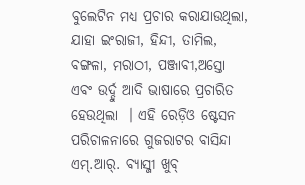ବୁଲେଟିନ ମଧ୍ୟ ପ୍ରଚାର କରାଯାଉଥିଲା, ଯାହା ଇଂରାଜୀ, ହିନ୍ଦୀ, ତାମିଲ, ବଙ୍ଗଳା, ମରାଠୀ, ପଞ୍ଜାବୀ,ଅସ୍ତୋ ଏବଂ ଉର୍ଦ୍ଦୁ ଆଦି ଭାଷାରେ ପ୍ରଚାରିତ ହେଉଥିଲା  । ଏହି ରେଡ଼ିଓ ଷ୍ଟେସନ ପରିଚାଳନାରେ ଗୁଜରାଟର ବାସିନ୍ଦା ଏମ୍.ଆର୍. ବ୍ୟାସ୍ଜୀ ଖୁବ୍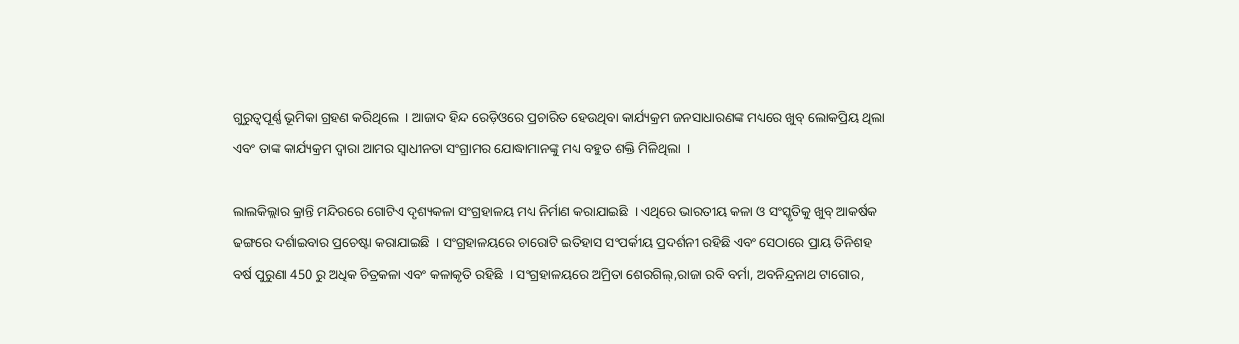ଗୁରୁତ୍ୱପୂର୍ଣ୍ଣ ଭୂମିକା ଗ୍ରହଣ କରିଥିଲେ  । ଆଜାଦ ହିନ୍ଦ ରେଡ଼ିଓରେ ପ୍ରଚାରିତ ହେଉଥିବା କାର୍ଯ୍ୟକ୍ରମ ଜନସାଧାରଣଙ୍କ ମଧ୍ୟରେ ଖୁବ୍ ଲୋକପ୍ରିୟ ଥିଲା ଏବଂ ତାଙ୍କ କାର୍ଯ୍ୟକ୍ରମ ଦ୍ୱାରା ଆମର ସ୍ୱାଧୀନତା ସଂଗ୍ରାମର ଯୋଦ୍ଧାମାନଙ୍କୁ ମଧ୍ୟ ବହୁତ ଶକ୍ତି ମିଳିଥିଲା  ।

ଲାଲକିଲ୍ଲାର କ୍ରାନ୍ତି ମନ୍ଦିରରେ ଗୋଟିଏ ଦୃଶ୍ୟକଳା ସଂଗ୍ରହାଳୟ ମଧ୍ୟ ନିର୍ମାଣ କରାଯାଇଛି  । ଏଥିରେ ଭାରତୀୟ କଳା ଓ ସଂସ୍କୃତିକୁ ଖୁବ୍ ଆକର୍ଷକ ଢଙ୍ଗରେ ଦର୍ଶାଇବାର ପ୍ରଚେଷ୍ଟା କରାଯାଇଛି  । ସଂଗ୍ରହାଳୟରେ ଚାରୋଟି ଇତିହାସ ସଂପର୍କୀୟ ପ୍ରଦର୍ଶନୀ ରହିଛି ଏବଂ ସେଠାରେ ପ୍ରାୟ ତିନିଶହ ବର୍ଷ ପୁରୁଣା 450 ରୁ ଅଧିକ ଚିତ୍ରକଳା ଏବଂ କଳାକୃତି ରହିଛି  । ସଂଗ୍ରହାଳୟରେ ଅମ୍ରିତା ଶେରଗିଲ୍,ରାଜା ରବି ବର୍ମା, ଅବନିନ୍ଦ୍ରନାଥ ଟାଗୋର,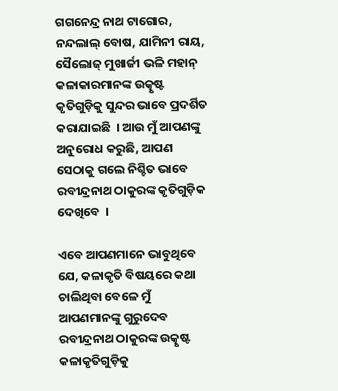ଗଗନେନ୍ଦ୍ର ନାଥ ଟାଗୋର, ନନ୍ଦଲାଲ୍ ବୋଷ, ଯାମିନୀ ରାୟ, ସୈଲୋଜ୍ ମୁଖାର୍ଜୀ ଭଳି ମହାନ୍ କଳାକାରମାନଙ୍କ ଉତ୍କୃଷ୍ଟ କୃତିଗୁଡ଼ିକୁ ସୁନ୍ଦର ଭାବେ ପ୍ରଦର୍ଶିତ କରାଯାଇଛି  । ଆଉ ମୁଁ ଆପଣଙ୍କୁ ଅନୁରୋଧ କରୁଛି, ଆପଣ ସେଠାକୁ ଗଲେ ନିଶ୍ଚିତ ଭାବେ ରବୀନ୍ଦ୍ରନାଥ ଠାକୁରଙ୍କ କୃତିଗୁଡ଼ିକ ଦେଖିବେ  ।

ଏବେ ଆପଣମାନେ ଭାବୁଥିବେ ଯେ, କଳାକୃତି ବିଷୟରେ କଥା ଚାଲିଥିବା ବେଳେ ମୁଁ ଆପଣମାନଙ୍କୁ ଗୁରୁଦେବ ରବୀନ୍ଦ୍ରନାଥ ଠାକୁରଙ୍କ ଉତ୍କୃଷ୍ଟ କଳାକୃତିଗୁଡ଼ିକୁ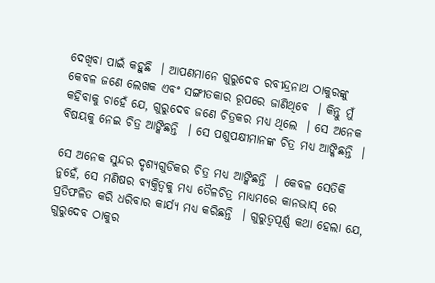ଦେଖିବା ପାଇଁ କହୁଛି  । ଆପଣମାନେ ଗୁରୁଦେବ ରବୀନ୍ଦ୍ରନାଥ ଠାକୁରଙ୍କୁ କେବଳ ଜଣେ ଲେଖକ ଏବଂ ସଙ୍ଗୀତକାର ରୂପରେ ଜାଣିଥିବେ  । କିନ୍ତୁ ମୁଁ କହିବାକୁ ଚାହେଁ ଯେ, ଗୁରୁଦେବ ଜଣେ ଚିତ୍ରକର ମଧ୍ୟ ଥିଲେ  । ସେ ଅନେକ ବିଷୟକୁ ନେଇ ଚିତ୍ର ଆଙ୍କିଛନ୍ତି  । ସେ ପଶୁପକ୍ଷୀମାନଙ୍କ ଚିତ୍ର ମଧ୍ୟ ଆଙ୍କିଛନ୍ତି  ।

ସେ ଅନେକ ସୁନ୍ଦର ଦୃଶ୍ୟଗୁଡିକର ଚିତ୍ର ମଧ୍ୟ ଆଙ୍କିଛନ୍ତି  । କେବଳ ସେତିକି ନୁହେଁ, ସେ ମଣିଷର ବ୍ୟକ୍ତିତ୍ୱକୁ ମଧ୍ୟ ତୈଳଚିତ୍ର ମାଧ୍ୟମରେ କାନଭାସ୍ ରେ ପ୍ରତିଫଳିତ କରି ଧରିବାର କାର୍ଯ୍ୟ ମଧ୍ୟ କରିଛନ୍ତି  । ଗୁରୁତ୍ୱପୂର୍ଣ୍ଣ କଥା ହେଲା ଯେ, ଗୁରୁଦେବ ଠାକୁର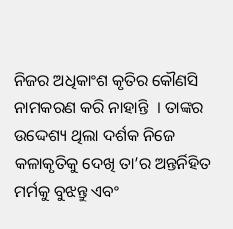ନିଜର ଅଧିକାଂଶ କୃତିର କୌଣସି ନାମକରଣ କରି ନାହାନ୍ତି  । ତାଙ୍କର ଉଦ୍ଦେଶ୍ୟ ଥିଲା ଦର୍ଶକ ନିଜେ କଳାକୃତିକୁ ଦେଖି ତା’ର ଅନ୍ତର୍ନିହିତ ମର୍ମକୁ ବୁଝନ୍ତୁ ଏବଂ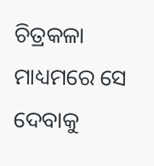ଚିତ୍ରକଳା ମାଧ୍ୟମରେ ସେ ଦେବାକୁ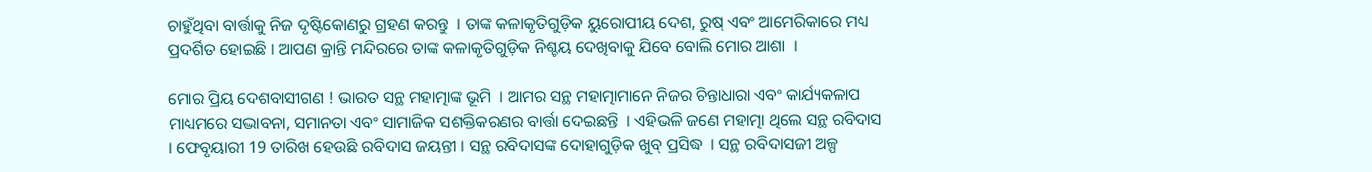ଚାହୁଁଥିବା ବାର୍ତ୍ତାକୁ ନିଜ ଦୃଷ୍ଟିକୋଣରୁ ଗ୍ରହଣ କରନ୍ତୁ  । ତାଙ୍କ କଳାକୃତିଗୁଡ଼ିକ ୟୁରୋପୀୟ ଦେଶ, ରୁଷ୍ ଏବଂ ଆମେରିକାରେ ମଧ୍ୟ ପ୍ରଦର୍ଶିତ ହୋଇଛି । ଆପଣ କ୍ରାନ୍ତି ମନ୍ଦିରରେ ତାଙ୍କ କଳାକୃତିଗୁଡ଼ିକ ନିଶ୍ଚୟ ଦେଖିବାକୁ ଯିବେ ବୋଲି ମୋର ଆଶା  ।

ମୋର ପ୍ରିୟ ଦେଶବାସୀଗଣ ! ଭାରତ ସନ୍ଥ ମହାତ୍ମାଙ୍କ ଭୂମି  । ଆମର ସନ୍ଥ ମହାତ୍ମାମାନେ ନିଜର ଚିନ୍ତାଧାରା ଏବଂ କାର୍ଯ୍ୟକଳାପ ମାଧ୍ୟମରେ ସଦ୍ଭାବନା, ସମାନତା ଏବଂ ସାମାଜିକ ସଶକ୍ତିକରଣର ବାର୍ତ୍ତା ଦେଇଛନ୍ତି  । ଏହିଭଳି ଜଣେ ମହାତ୍ମା ଥିଲେ ସନ୍ଥ ରବିଦାସ  । ଫେବୃୟାରୀ 19 ତାରିଖ ହେଉଛି ରବିଦାସ ଜୟନ୍ତୀ । ସନ୍ଥ ରବିଦାସଙ୍କ ଦୋହାଗୁଡ଼ିକ ଖୁବ୍ ପ୍ରସିଦ୍ଧ  । ସନ୍ଥ ରବିଦାସଜୀ ଅଳ୍ପ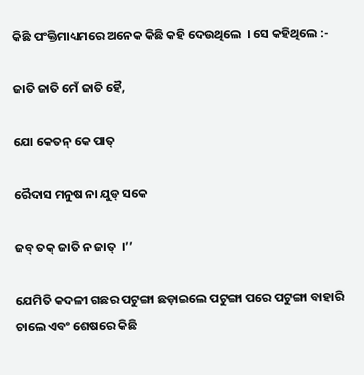କିଛି ପଂକ୍ତିମାଧ୍ୟମରେ ଅନେକ କିଛି କହି ଦେଉଥିଲେ  । ସେ କହିଥିଲେ :-

ଜାତି ଜାତି ମେଁ ଜାତି ହୈ,

ଯୋ କେତନ୍ କେ ପାତ୍

ରୈଦାସ ମନୁଷ ନା ଯୁଡ୍ ସକେ

ଜବ୍ ତକ୍ ଜାତି ନ ଜାତ୍  ।’’

ଯେମିତି କଦଳୀ ଗଛର ପଟୁଙ୍ଗା ଛଡ଼ାଇଲେ ପଟୁଙ୍ଗା ପରେ ପଟୁଙ୍ଗା ବାହାରି ଚାଲେ ଏବଂ ଶେଷରେ କିଛି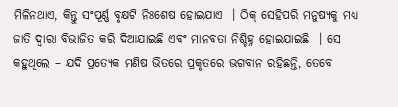ମିଳିନଥାଏ, କିନ୍ତୁ ସଂପୂର୍ଣ୍ଣ ବୃକ୍ଷଟି ନିଃଶେଷ ହୋଇଯାଏ  । ଠିକ୍ ସେହିପରି ମନୁଷ୍ୟକୁ ମଧ୍ୟ ଜାତି ଦ୍ୱାରା ବିଭାଜିତ କରି ଦିଆଯାଇଛି ଏବଂ ମାନବତା ନିଶ୍ଚିହ୍ନ ହୋଇଯାଇଛି  । ସେ କହୁଥିଲେ – ଯଦି ପ୍ରତ୍ୟେକ ମଣିଷ ଭିତରେ ପ୍ରକୃତରେ ଭଗବାନ ରହିଛନ୍ତି, ତେବେ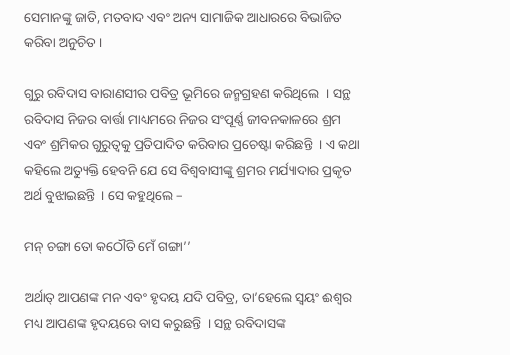ସେମାନଙ୍କୁ ଜାତି, ମତବାଦ ଏବଂ ଅନ୍ୟ ସାମାଜିକ ଆଧାରରେ ବିଭାଜିତ କରିବା ଅନୁଚିତ ।

ଗୁରୁ ରବିଦାସ ବାରାଣସୀର ପବିତ୍ର ଭୂମିରେ ଜନ୍ମଗ୍ରହଣ କରିଥିଲେ  । ସନ୍ଥ ରବିଦାସ ନିଜର ବାର୍ତ୍ତା ମାଧ୍ୟମରେ ନିଜର ସଂପୂର୍ଣ୍ଣ ଜୀବନକାଳରେ ଶ୍ରମ ଏବଂ ଶ୍ରମିକର ଗୁରୁତ୍ୱକୁ ପ୍ରତିପାଦିତ କରିବାର ପ୍ରଚେଷ୍ଟା କରିଛନ୍ତି  । ଏ କଥା କହିଲେ ଅତ୍ୟୁକ୍ତି ହେବନି ଯେ ସେ ବିଶ୍ୱବାସୀଙ୍କୁ ଶ୍ରମର ମର୍ଯ୍ୟାଦାର ପ୍ରକୃତ ଅର୍ଥ ବୁଝାଇଛନ୍ତି  । ସେ କହୁଥିଲେ –

ମନ୍ ଚଙ୍ଗା ତୋ କଠୌତି ମେଁ ଗଙ୍ଗା’’

ଅର୍ଥାତ୍ ଆପଣଙ୍କ ମନ ଏବଂ ହୃଦୟ ଯଦି ପବିତ୍ର, ତା’ହେଲେ ସ୍ୱୟଂ ଈଶ୍ୱର ମଧ୍ୟ ଆପଣଙ୍କ ହୃଦୟରେ ବାସ କରୁଛନ୍ତି  । ସନ୍ଥ ରବିଦାସଙ୍କ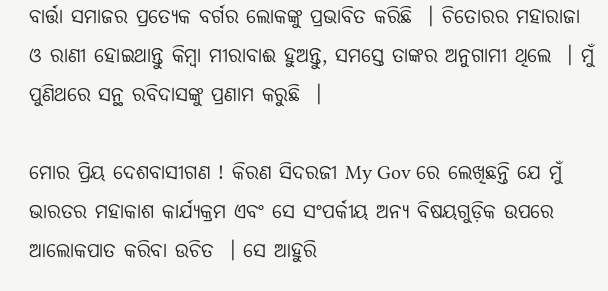ବାର୍ତ୍ତା ସମାଜର ପ୍ରତ୍ୟେକ ବର୍ଗର ଲୋକଙ୍କୁ ପ୍ରଭାବିତ କରିଛି  । ଚିତୋରର ମହାରାଜା ଓ ରାଣୀ ହୋଇଥାନ୍ତୁ କିମ୍ବା ମୀରାବାଈ ହୁଅନ୍ତୁ, ସମସ୍ତେ ତାଙ୍କର ଅନୁଗାମୀ ଥିଲେ  । ମୁଁ ପୁଣିଥରେ ସନ୍ଥ ରବିଦାସଙ୍କୁ ପ୍ରଣାମ କରୁଛି  ।

ମୋର ପ୍ରିୟ ଦେଶବାସୀଗଣ ! କିରଣ ସିଦରଜୀ My Gov ରେ ଲେଖିଛନ୍ତି ଯେ ମୁଁ ଭାରତର ମହାକାଶ କାର୍ଯ୍ୟକ୍ରମ ଏବଂ ସେ ସଂପର୍କୀୟ ଅନ୍ୟ ବିଷୟଗୁଡ଼ିକ ଉପରେ ଆଲୋକପାତ କରିବା ଉଚିତ  । ସେ ଆହୁରି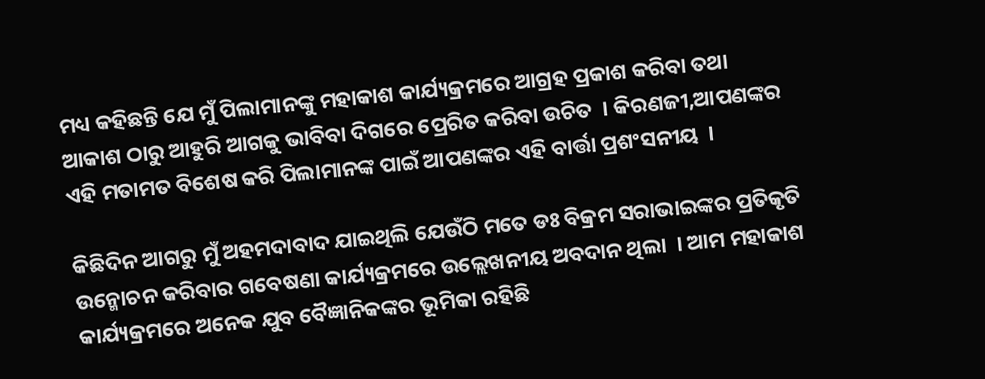ମଧ୍ୟ କହିଛନ୍ତି ଯେ ମୁଁ ପିଲାମାନଙ୍କୁ ମହାକାଶ କାର୍ଯ୍ୟକ୍ରମରେ ଆଗ୍ରହ ପ୍ରକାଶ କରିବା ତଥା ଆକାଶ ଠାରୁ ଆହୁରି ଆଗକୁ ଭାବିବା ଦିଗରେ ପ୍ରେରିତ କରିବା ଉଚିତ  । କିରଣଜୀ,ଆପଣଙ୍କର ଏହି ମତାମତ ବିଶେଷ କରି ପିଲାମାନଙ୍କ ପାଇଁ ଆପଣଙ୍କର ଏହି ବାର୍ତ୍ତା ପ୍ରଶଂସନୀୟ  ।

କିଛିଦିନ ଆଗରୁ ମୁଁ ଅହମଦାବାଦ ଯାଇଥିଲି ଯେଉଁଠି ମତେ ଡଃ ବିକ୍ରମ ସରାଭାଇଙ୍କର ପ୍ରତିକୃତି ଉନ୍ମୋଚନ କରିବାର ଗବେଷଣା କାର୍ଯ୍ୟକ୍ରମରେ ଉଲ୍ଲେଖନୀୟ ଅବଦାନ ଥିଲା  । ଆମ ମହାକାଶ କାର୍ଯ୍ୟକ୍ରମରେ ଅନେକ ଯୁବ ବୈଜ୍ଞାନିକଙ୍କର ଭୂମିକା ରହିଛି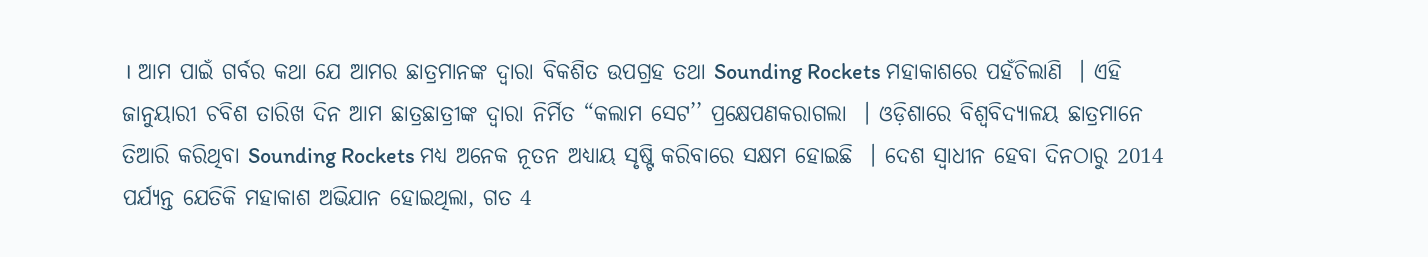। ଆମ ପାଇଁ ଗର୍ବର କଥା ଯେ ଆମର ଛାତ୍ରମାନଙ୍କ ଦ୍ୱାରା ବିକଶିତ ଉପଗ୍ରହ ତଥା Sounding Rockets ମହାକାଶରେ ପହଁଚିଲାଣି  । ଏହି ଜାନୁୟାରୀ ଚବିଶ ତାରିଖ ଦିନ ଆମ ଛାତ୍ରଛାତ୍ରୀଙ୍କ ଦ୍ୱାରା ନିର୍ମିତ “କଲାମ ସେଟ’’ ପ୍ରକ୍ଷେପଣକରାଗଲା  । ଓଡ଼ିଶାରେ ବିଶ୍ୱବିଦ୍ୟାଳୟ ଛାତ୍ରମାନେ ତିଆରି କରିଥିବା Sounding Rockets ମଧ୍ୟ ଅନେକ ନୂତନ ଅଧ୍ୟାୟ ସୃଷ୍ଟି କରିବାରେ ସକ୍ଷମ ହୋଇଛି  । ଦେଶ ସ୍ୱାଧୀନ ହେବା ଦିନଠାରୁ 2014 ପର୍ଯ୍ୟନ୍ତ ଯେତିକି ମହାକାଶ ଅଭିଯାନ ହୋଇଥିଲା, ଗତ 4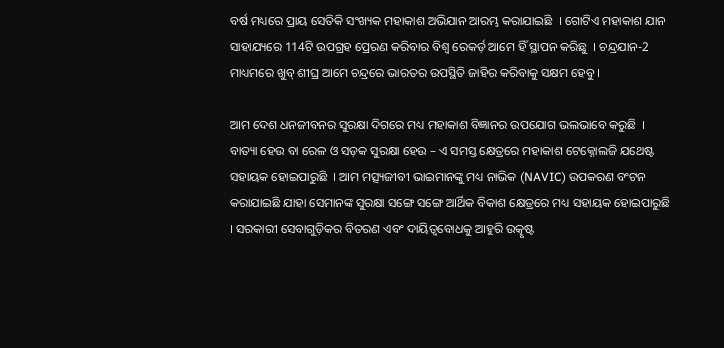ବର୍ଷ ମଧ୍ୟରେ ପ୍ରାୟ ସେତିକି ସଂଖ୍ୟକ ମହାକାଶ ଅଭିଯାନ ଆରମ୍ଭ କରାଯାଇଛି  । ଗୋଟିଏ ମହାକାଶ ଯାନ ସାହାଯ୍ୟରେ 114ଟି ଉପଗ୍ରହ ପ୍ରେରଣ କରିବାର ବିଶ୍ୱ ରେକର୍ଡ଼ ଆମେ ହିଁ ସ୍ଥାପନ କରିଛୁ  । ଚନ୍ଦ୍ରଯାନ-2  ମାଧ୍ୟମରେ ଖୁବ୍ ଶୀଘ୍ର ଆମେ ଚନ୍ଦ୍ରରେ ଭାରତର ଉପସ୍ଥିତି ଜାହିର କରିବାକୁ ସକ୍ଷମ ହେବୁ ।

ଆମ ଦେଶ ଧନଜୀବନର ସୁରକ୍ଷା ଦିଗରେ ମଧ୍ୟ ମହାକାଶ ବିଜ୍ଞାନର ଉପଯୋଗ ଭଲଭାବେ କରୁଛି  । ବାତ୍ୟା ହେଉ ବା ରେଳ ଓ ସଡ଼କ ସୁରକ୍ଷା ହେଉ – ଏ ସମସ୍ତ କ୍ଷେତ୍ରରେ ମହାକାଶ ଟେକ୍ନୋଲଜି ଯଥେଷ୍ଟ ସହାୟକ ହୋଇପାରୁଛି  । ଆମ ମତ୍ସ୍ୟଜୀବୀ ଭାଇମାନଙ୍କୁ ମଧ୍ୟ ନାଭିକ (NAVIC) ଉପକରଣ ବଂଟନ କରାଯାଇଛି ଯାହା ସେମାନଙ୍କ ସୁରକ୍ଷା ସଙ୍ଗେ ସଙ୍ଗେ ଆର୍ଥିକ ବିକାଶ କ୍ଷେତ୍ରରେ ମଧ୍ୟ ସହାୟକ ହୋଇପାରୁଛି  । ସରକାରୀ ସେବାଗୁଡ଼ିକର ବିତରଣ ଏବଂ ଦାୟିତ୍ୱବୋଧକୁ ଆହୁରି ଉତ୍କୃଷ୍ଟ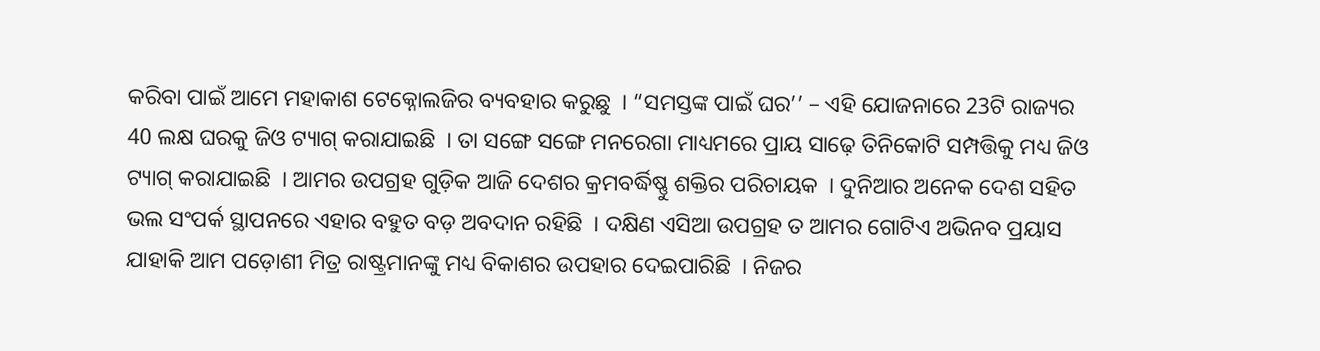କରିବା ପାଇଁ ଆମେ ମହାକାଶ ଟେକ୍ନୋଲଜିର ବ୍ୟବହାର କରୁଛୁ  । “ସମସ୍ତଙ୍କ ପାଇଁ ଘର’’ – ଏହି ଯୋଜନାରେ 23ଟି ରାଜ୍ୟର 40 ଲକ୍ଷ ଘରକୁ ଜିଓ ଟ୍ୟାଗ୍ କରାଯାଇଛି  । ତା ସଙ୍ଗେ ସଙ୍ଗେ ମନରେଗା ମାଧ୍ୟମରେ ପ୍ରାୟ ସାଢ଼େ ତିନିକୋଟି ସମ୍ପତ୍ତିକୁ ମଧ୍ୟ ଜିଓ ଟ୍ୟାଗ୍ କରାଯାଇଛି  । ଆମର ଉପଗ୍ରହ ଗୁଡ଼ିକ ଆଜି ଦେଶର କ୍ରମବର୍ଦ୍ଧିଷ୍ଣୁ ଶକ୍ତିର ପରିଚାୟକ  । ଦୁନିଆର ଅନେକ ଦେଶ ସହିତ ଭଲ ସଂପର୍କ ସ୍ଥାପନରେ ଏହାର ବହୁତ ବଡ଼ ଅବଦାନ ରହିଛି  । ଦକ୍ଷିଣ ଏସିଆ ଉପଗ୍ରହ ତ ଆମର ଗୋଟିଏ ଅଭିନବ ପ୍ରୟାସ ଯାହାକି ଆମ ପଡ଼ୋଶୀ ମିତ୍ର ରାଷ୍ଟ୍ରମାନଙ୍କୁ ମଧ୍ୟ ବିକାଶର ଉପହାର ଦେଇପାରିଛି  । ନିଜର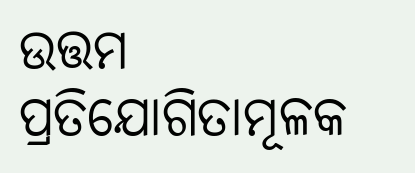ଉତ୍ତମ ପ୍ରତିଯୋଗିତାମୂଳକ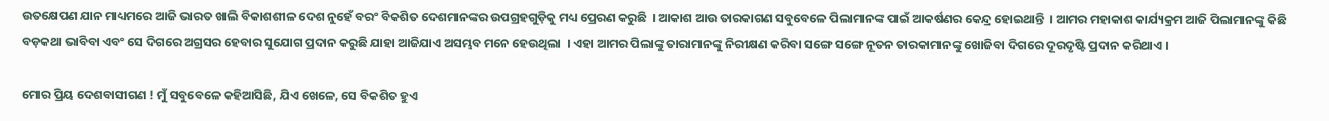ଉତକ୍ଷେପଣ ଯାନ ମାଧ୍ୟମରେ ଆଜି ଭାରତ ଖାଲି ବିକାଶଶୀଳ ଦେଶ ନୁହେଁ ବରଂ ବିକଶିତ ଦେଶମାନଙ୍କର ଉପଗ୍ରହଗୁଡ଼ିକୁ ମଧ୍ୟ ପ୍ରେରଣ କରୁଛି  । ଆକାଶ ଆଉ ତାରକାଗଣ ସବୁବେଳେ ପିଲାମାନଙ୍କ ପାଇଁ ଆକର୍ଷଣର କେନ୍ଦ୍ର ହୋଇଥାନ୍ତି  । ଆମର ମହାକାଶ କାର୍ଯ୍ୟକ୍ରମ ଆଜି ପିଲାମାନଙ୍କୁ କିଛି ବଡ଼କଥା ଭାବିବା ଏବଂ ସେ ଦିଗରେ ଅଗ୍ରସର ହେବାର ସୁଯୋଗ ପ୍ରଦାନ କରୁଛି ଯାହା ଆଜିଯାଏ ଅସମ୍ଭବ ମନେ ହେଉଥିଲା  । ଏହା ଆମର ପିଲାଙ୍କୁ ତାରାମାନଙ୍କୁ ନିରୀକ୍ଷଣ କରିବା ସଙ୍ଗେ ସଙ୍ଗେ ନୂତନ ତାରକାମାନଙ୍କୁ ଖୋଜିବା ଦିଗରେ ଦୂରଦୃଷ୍ଟି ପ୍ରଦାନ କରିଥାଏ ।

ମୋର ପ୍ରିୟ ଦେଶବାସୀଗଣ ! ମୁଁ ସବୁବେଳେ କହିଆସିଛି, ଯିଏ ଖେଳେ, ସେ ବିକଶିତ ହୁଏ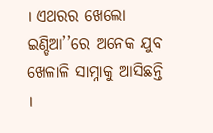। ଏଥରର ଖେଲୋ ଇଣ୍ଡିଆ’’ରେ ଅନେକ ଯୁବ ଖେଳାଳି ସାମ୍ନାକୁ ଆସିଛନ୍ତି  ।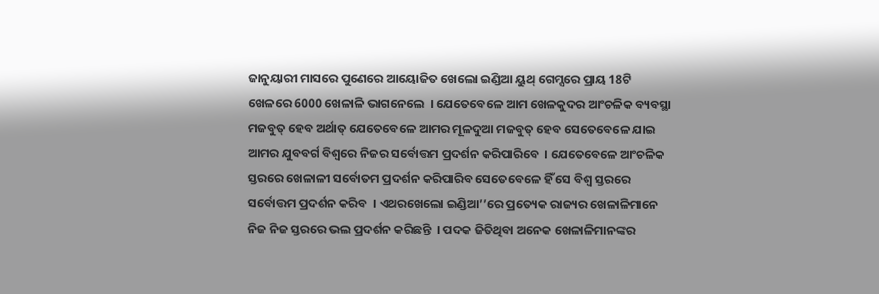ଜାନୁୟାରୀ ମାସରେ ପୁଣେରେ ଆୟୋଜିତ ଖେଲୋ ଇଣ୍ଡିଆ ୟୁଥ୍ ଗେମ୍ସରେ ପ୍ରାୟ 18ଟି ଖେଳରେ 6000 ଖେଳାଳି ଭାଗନେଲେ  । ଯେତେବେଳେ ଆମ ଖେଳକୁଦର ଆଂଚଳିକ ବ୍ୟବସ୍ଥା ମଜବୁତ୍ ହେବ ଅର୍ଥାତ୍ ଯେତେବେଳେ ଆମର ମୂଳଦୁଆ ମଜବୁତ୍ ହେବ ସେତେବେଳେ ଯାଇ ଆମର ଯୁବବର୍ଗ ବିଶ୍ୱରେ ନିଜର ସର୍ବୋତ୍ତମ ପ୍ରଦର୍ଶନ କରିପାରିବେ  । ଯେତେବେଳେ ଆଂଚଳିକ ସ୍ତରରେ ଖେଳାଳୀ ସର୍ବୋତମ ପ୍ରଦର୍ଶନ କରିପାରିବ ସେତେବେଳେ ହିଁ ସେ ବିଶ୍ୱ ସ୍ତରରେ ସର୍ବୋତ୍ତମ ପ୍ରଦର୍ଶନ କରିବ  । ଏଥରଖେଲୋ ଇଣ୍ଡିଆ’’ରେ ପ୍ରତ୍ୟେକ ରାଜ୍ୟର ଖେଳାଳିମାନେ ନିଜ ନିଜ ସ୍ତରରେ ଭଲ ପ୍ରଦର୍ଶନ କରିଛନ୍ତି  । ପଦକ ଜିତିଥିବା ଅନେକ ଖେଳାଳିମାନଙ୍କର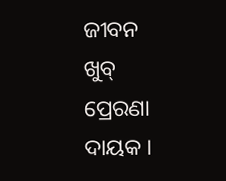ଜୀବନ ଖୁବ୍ ପ୍ରେରଣା ଦାୟକ ।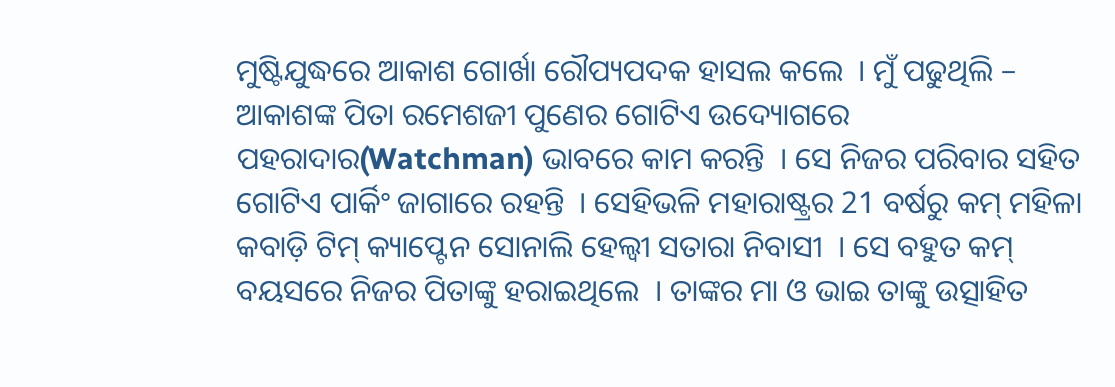ମୁଷ୍ଟିଯୁଦ୍ଧରେ ଆକାଶ ଗୋର୍ଖା ରୌପ୍ୟପଦକ ହାସଲ କଲେ  । ମୁଁ ପଢୁଥିଲି – ଆକାଶଙ୍କ ପିତା ରମେଶଜୀ ପୁଣେର ଗୋଟିଏ ଉଦ୍ୟୋଗରେ ପହରାଦାର(Watchman) ଭାବରେ କାମ କରନ୍ତି  । ସେ ନିଜର ପରିବାର ସହିତ ଗୋଟିଏ ପାର୍କିଂ ଜାଗାରେ ରହନ୍ତି  । ସେହିଭଳି ମହାରାଷ୍ଟ୍ରର 21 ବର୍ଷରୁ କମ୍ ମହିଳା କବାଡ଼ି ଟିମ୍ କ୍ୟାପ୍ଟେନ ସୋନାଲି ହେଲ୍ବୀ ସତାରା ନିବାସୀ  । ସେ ବହୁତ କମ୍ ବୟସରେ ନିଜର ପିତାଙ୍କୁ ହରାଇଥିଲେ  । ତାଙ୍କର ମା ଓ ଭାଇ ତାଙ୍କୁ ଉତ୍ସାହିତ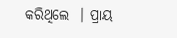କରିଥିଲେ  । ପ୍ରାୟ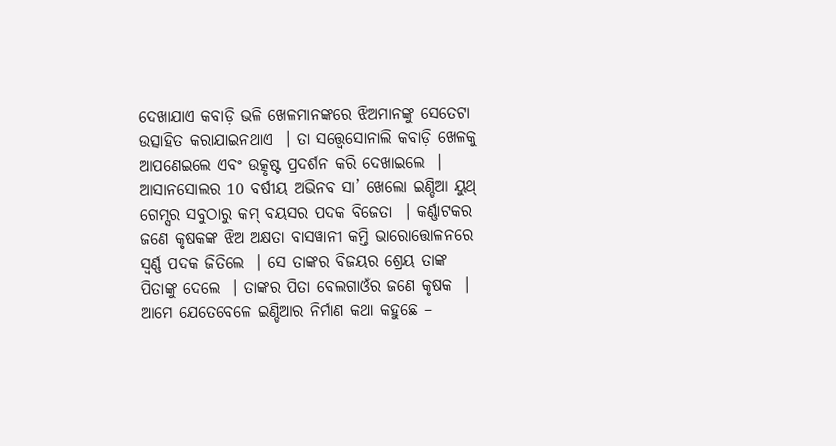ଦେଖାଯାଏ କବାଡ଼ି ଭଳି ଖେଳମାନଙ୍କରେ ଝିଅମାନଙ୍କୁ ସେତେଟା ଉତ୍ସାହିତ କରାଯାଇନଥାଏ  । ତା ସତ୍ତ୍ୱେସୋନାଲି କବାଡ଼ି ଖେଳକୁ ଆପଣେଇଲେ ଏବଂ ଉତ୍କୃଷ୍ଟ ପ୍ରଦର୍ଶନ କରି ଦେଖାଇଲେ  । ଆସାନସୋଲର 10 ବର୍ଷୀୟ ଅଭିନବ ସା’ ଖେଲୋ ଇଣ୍ଡିଆ ୟୁଥ୍ ଗେମ୍ସର ସବୁଠାରୁ କମ୍ ବୟସର ପଦକ ବିଜେତା  । କର୍ଣ୍ଣାଟକର ଜଣେ କୃଷକଙ୍କ ଝିଅ ଅକ୍ଷତା ବାସୱାନୀ କମ୍ତି ଭାରୋତ୍ତୋଳନରେ ସ୍ୱର୍ଣ୍ଣ ପଦକ ଜିତିଲେ  । ସେ ତାଙ୍କର ବିଜୟର ଶ୍ରେୟ ତାଙ୍କ ପିତାଙ୍କୁ ଦେଲେ  । ତାଙ୍କର ପିତା ବେଲଗାଓଁର ଜଣେ କୃଷକ  । ଆମେ ଯେତେବେଳେ ଇଣ୍ଡିଆର ନିର୍ମାଣ କଥା କହୁଛେ –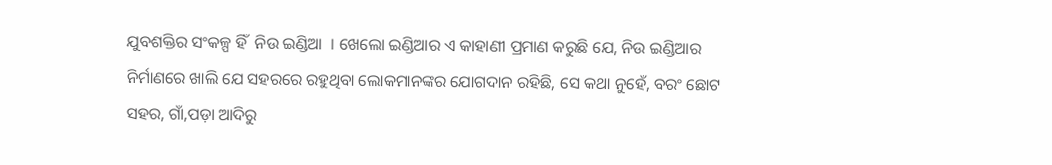ଯୁବଶକ୍ତିର ସଂକଳ୍ପ ହିଁ  ନିଉ ଇଣ୍ଡିଆ  । ଖେଲୋ ଇଣ୍ଡିଆର ଏ କାହାଣୀ ପ୍ରମାଣ କରୁଛି ଯେ, ନିଉ ଇଣ୍ଡିଆର ନିର୍ମାଣରେ ଖାଲି ଯେ ସହରରେ ରହୁଥିବା ଲୋକମାନଙ୍କର ଯୋଗଦାନ ରହିଛି, ସେ କଥା ନୁହେଁ, ବରଂ ଛୋଟ ସହର, ଗାଁ,ପଡ଼ା ଆଦିରୁ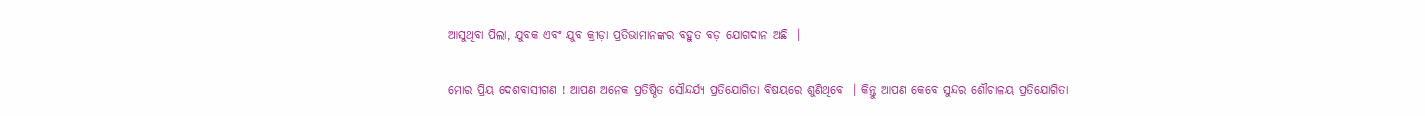ଆସୁଥିବା ପିଲା, ଯୁବକ ଏବଂ ଯୁବ କ୍ରୀଡ଼ା ପ୍ରତିଭାମାନଙ୍କର ବହୁତ ବଡ଼ ଯୋଗଦାନ ଅଛି  ।

ମୋର ପ୍ରିୟ ଦେଶବାସୀଗଣ ! ଆପଣ ଅନେକ ପ୍ରତିଷ୍ଠିତ ସୌନ୍ଦର୍ଯ୍ୟ ପ୍ରତିଯୋଗିତା ବିଷୟରେ ଶୁଣିଥିବେ  । କିନ୍ତୁ ଆପଣ କେବେ ସୁନ୍ଦର ଶୌଚାଳୟ ପ୍ରତିଯୋଗିତା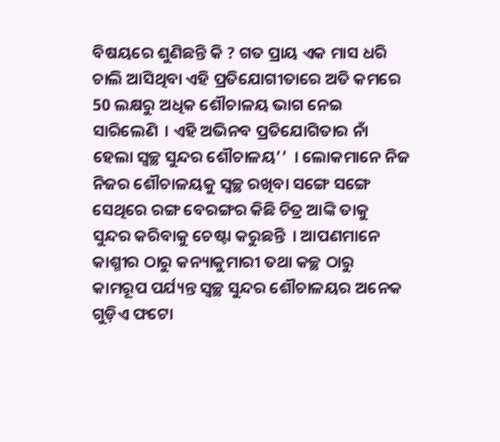ବିଷୟରେ ଶୁଣିଛନ୍ତି କି ? ଗତ ପ୍ରାୟ ଏକ ମାସ ଧରି ଚାଲି ଆସିଥିବା ଏହି ପ୍ରତିଯୋଗୀତାରେ ଅତି କମରେ 50 ଲକ୍ଷରୁ ଅଧିକ ଶୌଚାଳୟ ଭାଗ ନେଇ ସାରିଲେଣି  । ଏହି ଅଭିନବ ପ୍ରତିଯୋଗିତାର ନାଁ ହେଲା ସ୍ୱଚ୍ଛ ସୁନ୍ଦର ଶୌଚାଳୟ’’  । ଲୋକମାନେ ନିଜ ନିଜର ଶୌଚାଳୟକୁ ସ୍ୱଚ୍ଛ ରଖିବା ସଙ୍ଗେ ସଙ୍ଗେ ସେଥିରେ ରଙ୍ଗ ବେରଙ୍ଗର କିଛି ଚିତ୍ର ଆଙ୍କି ତାକୁ ସୁନ୍ଦର କରିବାକୁ ଚେଷ୍ଟା କରୁଛନ୍ତି  । ଆପଣମାନେ କାଶ୍ମୀର ଠାରୁ କନ୍ୟାକୁମାରୀ ତଥା କଚ୍ଛ ଠାରୁ କାମରୂପ ପର୍ଯ୍ୟନ୍ତ ସ୍ୱଚ୍ଛ ସୁନ୍ଦର ଶୌଚାଳୟର ଅନେକ ଗୁଡ଼ିଏ ଫଟୋ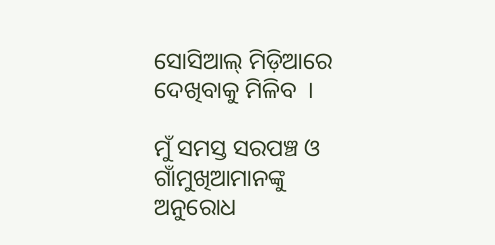ସୋସିଆଲ୍ ମିଡ଼ିଆରେ ଦେଖିବାକୁ ମିଳିବ  ।

ମୁଁ ସମସ୍ତ ସରପଞ୍ଚ ଓ ଗାଁମୁଖିଆମାନଙ୍କୁ ଅନୁରୋଧ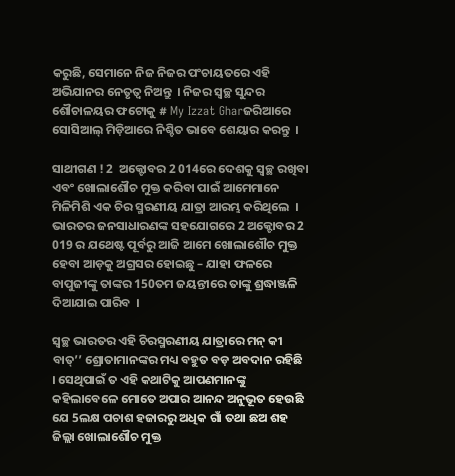କରୁଛି, ସେମାନେ ନିଜ ନିଜର ପଂଚାୟତରେ ଏହି ଅଭିଯାନର ନେତୃତ୍ୱ ନିଅନ୍ତୁ  । ନିଜର ସ୍ୱଚ୍ଛ ସୁନ୍ଦର ଶୌଚାଳୟର ଫଟୋକୁ # My Izzat Gharଜରିଆରେ ସୋସିଆଲ୍ ମିଡ଼ିଆରେ ନିଶ୍ଚିତ ଭାବେ ଶେୟାର କରନ୍ତୁ  ।

ସାଥୀଗଣ ! 2  ଅକ୍ଟୋବର 2 014ରେ ଦେଶକୁ ସ୍ୱଚ୍ଛ ରଖିବା ଏବଂ ଖୋଲାଶୌଚ ମୁକ୍ତ କରିବା ପାଇଁ ଆମେମାନେ ମିଳିମିଶି ଏକ ଚିର ସ୍ମରଣୀୟ ଯାତ୍ରା ଆରମ୍ଭ କରିଥିଲେ  । ଭାରତର ଜନସାଧାରଣଙ୍କ ସହଯୋଗରେ 2 ଅକ୍ଟୋବର 2 019 ର ଯଥେଷ୍ଟ ପୂର୍ବରୁ ଆଜି ଆମେ ଖୋଲାଶୌଚ ମୁକ୍ତ ହେବା ଆଡ଼କୁ ଅଗ୍ରସର ହୋଇଛୁ – ଯାହା ଫଳରେ ବାପୁଜୀଙ୍କୁ ତାଙ୍କର 150ତମ ଜୟନ୍ତୀରେ ତାଙ୍କୁ ଶ୍ରଦ୍ଧାଞ୍ଜଳି ଦିଆଯାଇ ପାରିବ  ।

ସ୍ୱଚ୍ଛ ଭାରତର ଏହି ଚିରସ୍ମରଣୀୟ ଯାତ୍ରାରେ ମନ୍ କୀ ବାତ୍’’ ଶ୍ରୋତାମାନଙ୍କର ମଧ୍ୟ ବହୁତ ବଡ଼ ଅବଦାନ ରହିଛି  । ସେଥିପାଇଁ ତ ଏହି କଥାଟିକୁ ଆପଣମାନଙ୍କୁ କହିଲାବେଳେ ମୋତେ ଅପାର ଆନନ୍ଦ ଅନୁଭୂତ ହେଉଛି ଯେ 5ଲକ୍ଷ ପଚାଶ ହଜାରରୁ ଅଧିକ ଗାଁ ତଥା ଛଅ ଶହ ଜିଲ୍ଲା ଖୋଲାଶୌଚ ମୁକ୍ତ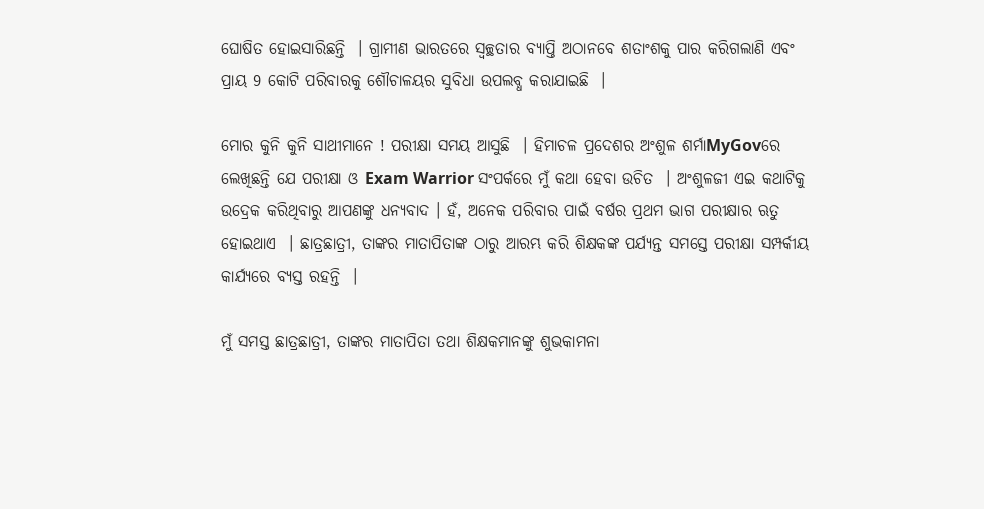ଘୋଷିତ ହୋଇସାରିଛନ୍ତି  । ଗ୍ରାମୀଣ ଭାରତରେ ସ୍ୱଚ୍ଛତାର ବ୍ୟାପ୍ତି ଅଠାନବେ ଶତାଂଶକୁ ପାର କରିଗଲାଣି ଏବଂ ପ୍ରାୟ 9 କୋଟି ପରିବାରକୁ ଶୌଚାଳୟର ସୁବିଧା ଉପଲବ୍ଧ କରାଯାଇଛି  ।

ମୋର କୁନି କୁନି ସାଥୀମାନେ ! ପରୀକ୍ଷା ସମୟ ଆସୁଛି  । ହିମାଚଳ ପ୍ରଦେଶର ଅଂଶୁଳ ଶର୍ମାMyGovରେ ଲେଖିଛନ୍ତି ଯେ ପରୀକ୍ଷା ଓ Exam Warrior ସଂପର୍କରେ ମୁଁ କଥା ହେବା ଉଚିତ  । ଅଂଶୁଳଜୀ ଏଇ କଥାଟିକୁ ଉଦ୍ରେକ କରିଥିବାରୁ ଆପଣଙ୍କୁ ଧନ୍ୟବାଦ । ହଁ, ଅନେକ ପରିବାର ପାଇଁ ବର୍ଷର ପ୍ରଥମ ଭାଗ ପରୀକ୍ଷାର ଋତୁ ହୋଇଥାଏ  । ଛାତ୍ରଛାତ୍ରୀ, ତାଙ୍କର ମାତାପିତାଙ୍କ ଠାରୁ ଆରମ୍ଭ କରି ଶିକ୍ଷକଙ୍କ ପର୍ଯ୍ୟନ୍ତ ସମସ୍ତେ ପରୀକ୍ଷା ସମ୍ପର୍କୀୟ କାର୍ଯ୍ୟରେ ବ୍ୟସ୍ତ ରହନ୍ତି  ।

ମୁଁ ସମସ୍ତ ଛାତ୍ରଛାତ୍ରୀ, ତାଙ୍କର ମାତାପିତା ତଥା ଶିକ୍ଷକମାନଙ୍କୁ ଶୁଭକାମନା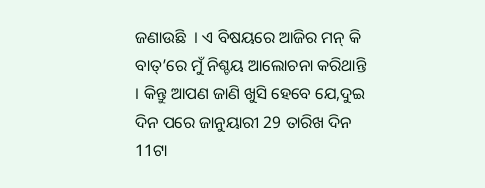ଜଣାଉଛି  । ଏ ବିଷୟରେ ଆଜିର ମନ୍ କି ବାତ୍’ରେ ମୁଁ ନିଶ୍ଚୟ ଆଲୋଚନା କରିଥାନ୍ତି  । କିନ୍ତୁ ଆପଣ ଜାଣି ଖୁସି ହେବେ ଯେ,ଦୁଇ ଦିନ ପରେ ଜାନୁୟାରୀ 29 ତାରିଖ ଦିନ 11ଟା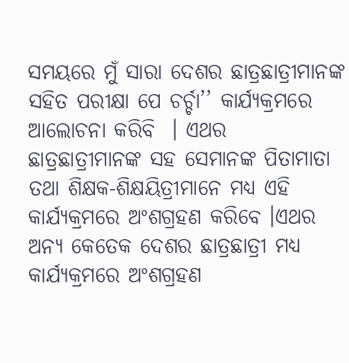ସମୟରେ ମୁଁ ସାରା ଦେଶର ଛାତ୍ରଛାତ୍ରୀମାନଙ୍କ ସହିତ ପରୀକ୍ଷା ପେ ଚର୍ଚ୍ଚା’’ କାର୍ଯ୍ୟକ୍ରମରେ ଆଲୋଚନା କରିବି  । ଏଥର ଛାତ୍ରଛାତ୍ରୀମାନଙ୍କ ସହ ସେମାନଙ୍କ ପିତାମାତା ତଥା ଶିକ୍ଷକ-ଶିକ୍ଷୟିତ୍ରୀମାନେ ମଧ୍ୟ ଏହି କାର୍ଯ୍ୟକ୍ରମରେ ଅଂଶଗ୍ରହଣ କରିବେ ।ଏଥର ଅନ୍ୟ କେତେକ ଦେଶର ଛାତ୍ରଛାତ୍ରୀ ମଧ୍ୟ କାର୍ଯ୍ୟକ୍ରମରେ ଅଂଶଗ୍ରହଣ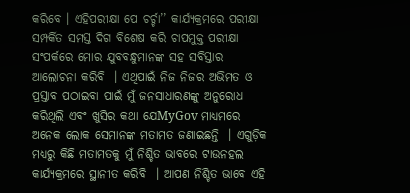କରିବେ । ଏହିପରୀକ୍ଷା ପେ ଚର୍ଚ୍ଚା’’ କାର୍ଯ୍ୟକ୍ରମରେ ପରୀକ୍ଷା ସମ୍ପର୍କିତ ସମସ୍ତ ଦିଗ ବିଶେଷ କରି ଚାପମୁକ୍ତ ପରୀକ୍ଷା ସଂପର୍କରେ ମୋର ଯୁବବନ୍ଧୁମାନଙ୍କ ସହ ସବିସ୍ତାର ଆଲୋଚନା କରିବି  । ଏଥିପାଇଁ ନିଜ ନିଜର ଅଭିମତ ଓ ପ୍ରସ୍ତାବ ପଠାଇବା ପାଇଁ ମୁଁ ଜନସାଧାରଣଙ୍କୁ ଅନୁରୋଧ କରିଥିଲି ଏବଂ ଖୁସିର କଥା ଯେMyGov ମାଧ୍ୟମରେ ଅନେକ ଲୋକ ସେମାନଙ୍କ ମତାମତ ଜଣାଇଛନ୍ତି  । ଏଗୁଡ଼ିକ ମଧ୍ୟରୁ କିଛି ମତାମତକୁ ମୁଁ ନିଶ୍ଚିତ ଭାବରେ ଟାଉନହଲ କାର୍ଯ୍ୟକ୍ରମରେ ସ୍ଥାନୀତ କରିବି  । ଆପଣ ନିଶ୍ଚିତ ଭାବେ ଏହି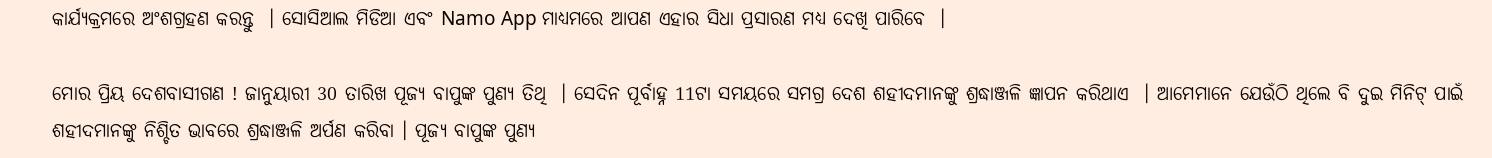କାର୍ଯ୍ୟକ୍ରମରେ ଅଂଶଗ୍ରହଣ କରନ୍ତୁ  । ସୋସିଆଲ ମିଡିଆ ଏବଂ Namo App ମାଧ୍ୟମରେ ଆପଣ ଏହାର ସିଧା ପ୍ରସାରଣ ମଧ୍ୟ ଦେଖି ପାରିବେ  ।

ମୋର ପ୍ରିୟ ଦେଶବାସୀଗଣ ! ଜାନୁୟାରୀ 30 ତାରିଖ ପୂଜ୍ୟ ବାପୁଙ୍କ ପୁଣ୍ୟ ତିଥି  । ସେଦିନ ପୂର୍ବାହ୍ନ 11ଟା ସମୟରେ ସମଗ୍ର ଦେଶ ଶହୀଦମାନଙ୍କୁ ଶ୍ରଦ୍ଧାଞ୍ଜଳି ଜ୍ଞାପନ କରିଥାଏ  । ଆମେମାନେ ଯେଉଁଠି ଥିଲେ ବି ଦୁଇ ମିନିଟ୍ ପାଇଁ ଶହୀଦମାନଙ୍କୁ ନିଶ୍ଚିତ ଭାବରେ ଶ୍ରଦ୍ଧାଞ୍ଜଳି ଅର୍ପଣ କରିବା । ପୂଜ୍ୟ ବାପୁଙ୍କ ପୁଣ୍ୟ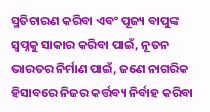ସ୍ମତିଚାରଣ କରିବା ଏବଂ ପୂଜ୍ୟ ବାପୁଙ୍କ ସ୍ୱପ୍ନକୁ ସାକାର କରିବା ପାଇଁ, ନୂତନ ଭାରତର ନିର୍ମାଣ ପାଇଁ, ଜଣେ ନାଗରିକ ହିସାବରେ ନିଜର କର୍ତ୍ତବ୍ୟ ନିର୍ବାହ କରିବା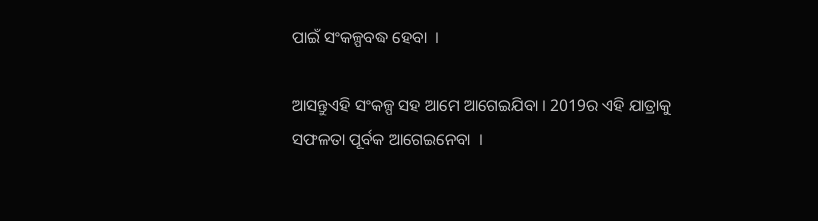ପାଇଁ ସଂକଳ୍ପବଦ୍ଧ ହେବା  ।

ଆସନ୍ତୁଏହି ସଂକଳ୍ପ ସହ ଆମେ ଆଗେଇଯିବା । 2019ର ଏହି ଯାତ୍ରାକୁ ସଫଳତା ପୂର୍ବକ ଆଗେଇନେବା  ।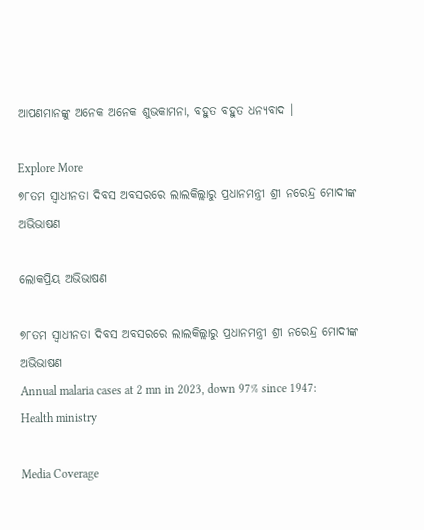ଆପଣମାନଙ୍କୁ ଅନେକ ଅନେକ ଶୁଭକାମନା, ବହୁତ ବହୁତ ଧନ୍ୟବାଦ ।

Explore More
୭୮ତମ ସ୍ୱାଧୀନତା ଦିବସ ଅବସରରେ ଲାଲକିଲ୍ଲାରୁ ପ୍ରଧାନମନ୍ତ୍ରୀ ଶ୍ରୀ ନରେନ୍ଦ୍ର ମୋଦୀଙ୍କ ଅଭିଭାଷଣ

ଲୋକପ୍ରିୟ ଅଭିଭାଷଣ

୭୮ତମ ସ୍ୱାଧୀନତା ଦିବସ ଅବସରରେ ଲାଲକିଲ୍ଲାରୁ ପ୍ରଧାନମନ୍ତ୍ରୀ ଶ୍ରୀ ନରେନ୍ଦ୍ର ମୋଦୀଙ୍କ ଅଭିଭାଷଣ
Annual malaria cases at 2 mn in 2023, down 97% since 1947: Health ministry

Media Coverage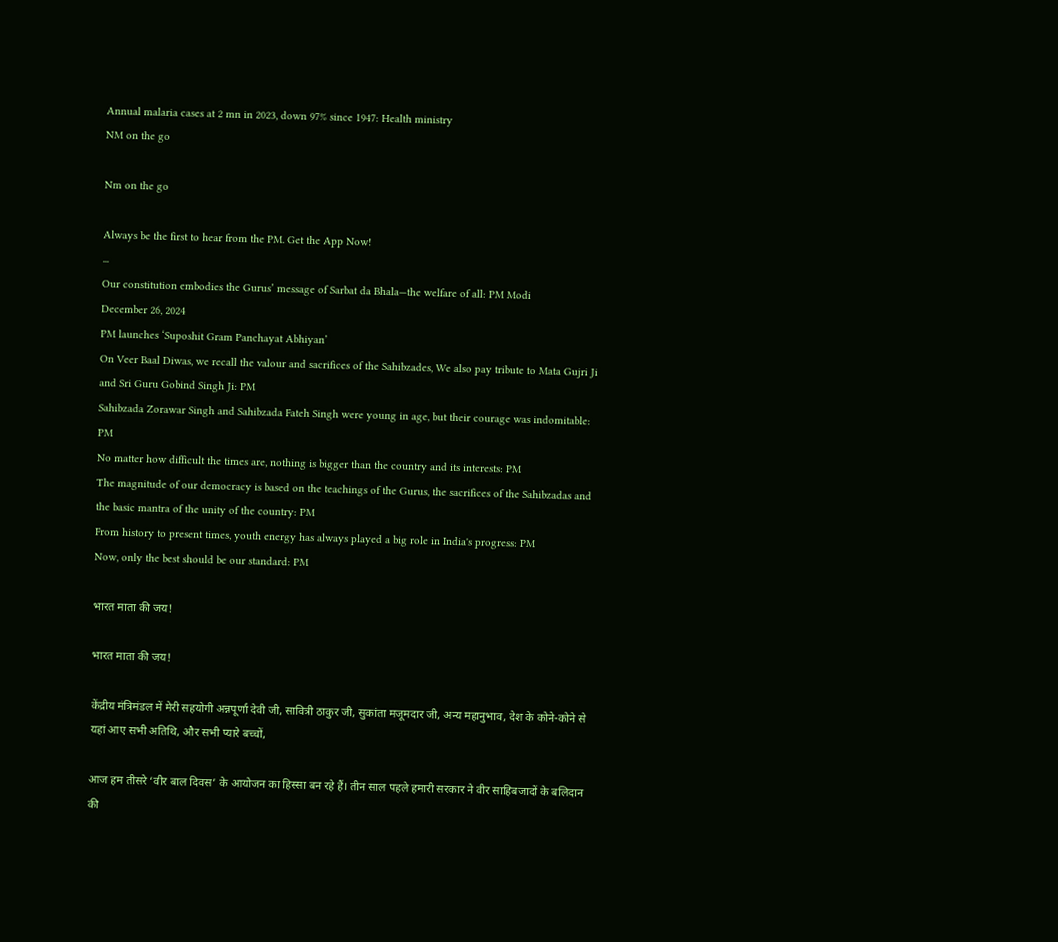Annual malaria cases at 2 mn in 2023, down 97% since 1947: Health ministry
NM on the go

Nm on the go

Always be the first to hear from the PM. Get the App Now!
...
Our constitution embodies the Gurus’ message of Sarbat da Bhala—the welfare of all: PM Modi
December 26, 2024
PM launches ‘Suposhit Gram Panchayat Abhiyan’
On Veer Baal Diwas, we recall the valour and sacrifices of the Sahibzades, We also pay tribute to Mata Gujri Ji and Sri Guru Gobind Singh Ji: PM
Sahibzada Zorawar Singh and Sahibzada Fateh Singh were young in age, but their courage was indomitable: PM
No matter how difficult the times are, nothing is bigger than the country and its interests: PM
The magnitude of our democracy is based on the teachings of the Gurus, the sacrifices of the Sahibzadas and the basic mantra of the unity of the country: PM
From history to present times, youth energy has always played a big role in India's progress: PM
Now, only the best should be our standard: PM

भारत माता की जय!

भारत माता की जय!

केंद्रीय मंत्रिमंडल में मेरी सहयोगी अन्नपूर्णा देवी जी, सावित्री ठाकुर जी, सुकांता मजूमदार जी, अन्य महानुभाव, देश के कोने-कोने से यहां आए सभी अतिथि, और सभी प्यारे बच्चों,

आज हम तीसरे ‘वीर बाल दिवस’ के आयोजन का हिस्सा बन रहे हैं। तीन साल पहले हमारी सरकार ने वीर साहिबजादों के बलिदान की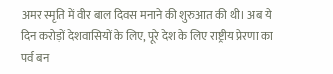अमर स्मृति में वीर बाल दिवस मनाने की शुरुआत की थी। अब ये दिन करोड़ों देशवासियों के लिए, पूरे देश के लिए राष्ट्रीय प्रेरणा का पर्व बन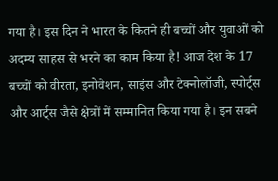गया है। इस दिन ने भारत के कितने ही बच्चों और युवाओं को अदम्य साहस से भरने का काम किया है! आज देश के 17 बच्चों को वीरता, इनोवेशन, साइंस और टेक्नोलॉजी, स्पोर्ट्स और आर्ट्स जैसे क्षेत्रों में सम्मानित किया गया है। इन सबने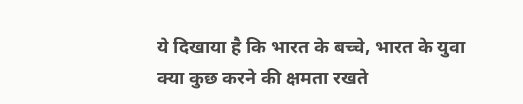ये दिखाया है कि भारत के बच्चे, भारत के युवा क्या कुछ करने की क्षमता रखते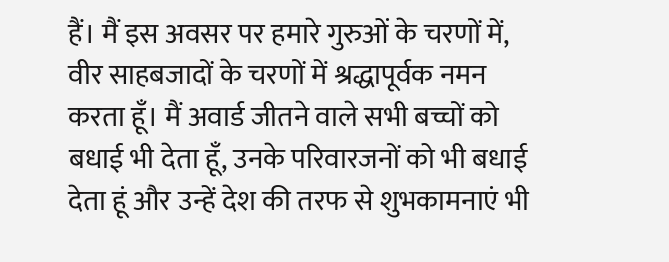हैं। मैं इस अवसर पर हमारे गुरुओं के चरणों में, वीर साहबजादों के चरणों में श्रद्धापूर्वक नमन करता हूँ। मैं अवार्ड जीतने वाले सभी बच्चों को बधाई भी देता हूँ, उनके परिवारजनों को भी बधाई देता हूं और उन्हें देश की तरफ से शुभकामनाएं भी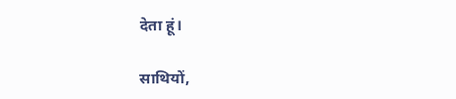देता हूं।

साथियों,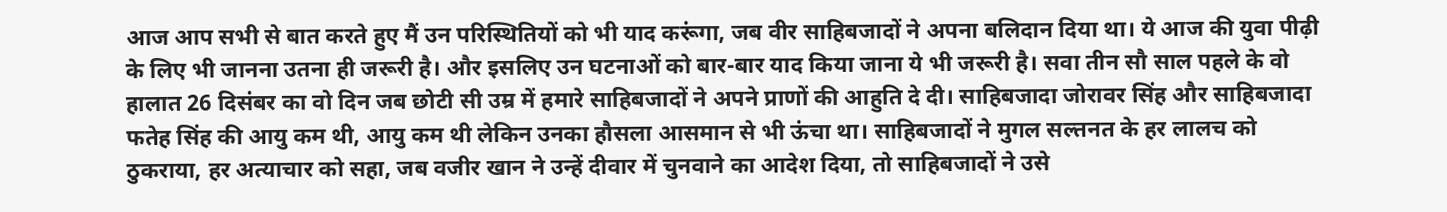आज आप सभी से बात करते हुए मैं उन परिस्थितियों को भी याद करूंगा, जब वीर साहिबजादों ने अपना बलिदान दिया था। ये आज की युवा पीढ़ी के लिए भी जानना उतना ही जरूरी है। और इसलिए उन घटनाओं को बार-बार याद किया जाना ये भी जरूरी है। सवा तीन सौ साल पहले के वो हालात 26 दिसंबर का वो दिन जब छोटी सी उम्र में हमारे साहिबजादों ने अपने प्राणों की आहुति दे दी। साहिबजादा जोरावर सिंह और साहिबजादा फतेह सिंह की आयु कम थी, आयु कम थी लेकिन उनका हौसला आसमान से भी ऊंचा था। साहिबजादों ने मुगल सल्तनत के हर लालच को ठुकराया, हर अत्याचार को सहा, जब वजीर खान ने उन्हें दीवार में चुनवाने का आदेश दिया, तो साहिबजादों ने उसे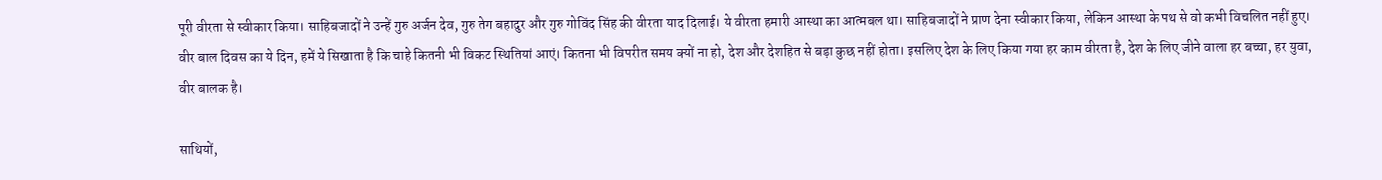पूरी वीरता से स्वीकार किया। साहिबजादों ने उन्हें गुरु अर्जन देव, गुरु तेग बहादुर और गुरु गोविंद सिंह की वीरता याद दिलाई। ये वीरता हमारी आस्था का आत्मबल था। साहिबजादों ने प्राण देना स्वीकार किया, लेकिन आस्था के पथ से वो कभी विचलित नहीं हुए। वीर बाल दिवस का ये दिन, हमें ये सिखाता है कि चाहे कितनी भी विकट स्थितियां आएं। कितना भी विपरीत समय क्यों ना हो, देश और देशहित से बड़ा कुछ नहीं होता। इसलिए देश के लिए किया गया हर काम वीरता है, देश के लिए जीने वाला हर बच्चा, हर युवा, वीर बालक है।

साथियों,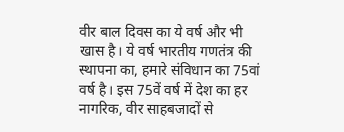वीर बाल दिवस का ये वर्ष और भी खास है। ये वर्ष भारतीय गणतंत्र की स्थापना का, हमारे संविधान का 75वां वर्ष है। इस 75वें वर्ष में देश का हर नागरिक, वीर साहबजादों से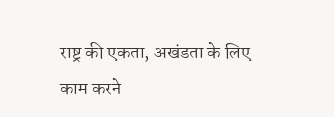राष्ट्र की एकता, अखंडता के लिए काम करने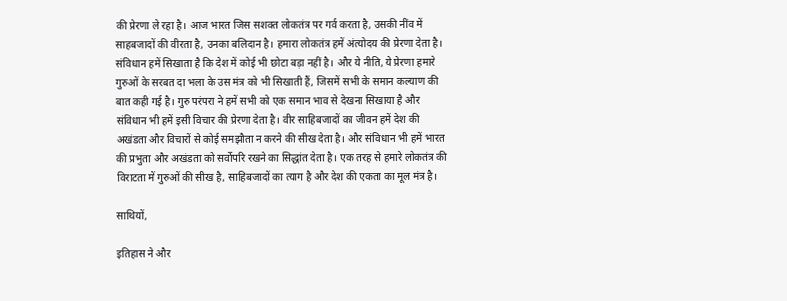की प्रेरणा ले रहा है। आज भारत जिस सशक्त लोकतंत्र पर गर्व करता है, उसकी नींव में साहबजादों की वीरता है, उनका बलिदान है। हमारा लोकतंत्र हमें अंत्योदय की प्रेरणा देता है। संविधान हमें सिखाता है कि देश में कोई भी छोटा बड़ा नहीं है। और ये नीति, ये प्रेरणा हमारे गुरुओं के सरबत दा भला के उस मंत्र को भी सिखाती हैं, जिसमें सभी के समान कल्याण की बात कही गई है। गुरु परंपरा ने हमें सभी को एक समान भाव से देखना सिखाया है और संविधान भी हमें इसी विचार की प्रेरणा देता है। वीर साहिबजादों का जीवन हमें देश की अखंडता और विचारों से कोई समझौता न करने की सीख देता है। और संविधान भी हमें भारत की प्रभुता और अखंडता को सर्वोपरि रखने का सिद्धांत देता है। एक तरह से हमारे लोकतंत्र की विराटता में गुरुओं की सीख है, साहिबजादों का त्याग है और देश की एकता का मूल मंत्र है।

साथियों,

इतिहास ने और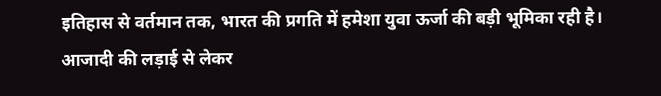इतिहास से वर्तमान तक, भारत की प्रगति में हमेशा युवा ऊर्जा की बड़ी भूमिका रही है। आजादी की लड़ाई से लेकर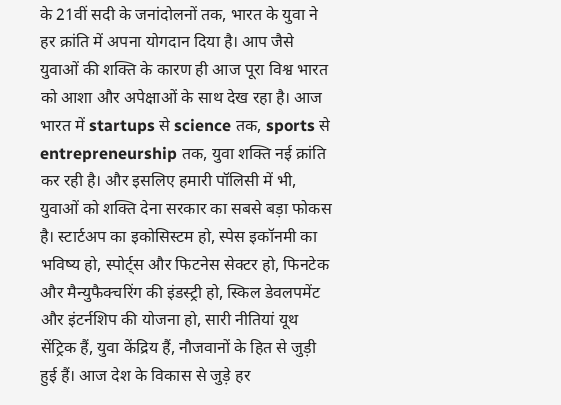के 21वीं सदी के जनांदोलनों तक, भारत के युवा ने हर क्रांति में अपना योगदान दिया है। आप जैसे युवाओं की शक्ति के कारण ही आज पूरा विश्व भारत को आशा और अपेक्षाओं के साथ देख रहा है। आज भारत में startups से science तक, sports से entrepreneurship तक, युवा शक्ति नई क्रांति कर रही है। और इसलिए हमारी पॉलिसी में भी, युवाओं को शक्ति देना सरकार का सबसे बड़ा फोकस है। स्टार्टअप का इकोसिस्टम हो, स्पेस इकॉनमी का भविष्य हो, स्पोर्ट्स और फिटनेस सेक्टर हो, फिनटेक और मैन्युफैक्चरिंग की इंडस्ट्री हो, स्किल डेवलपमेंट और इंटर्नशिप की योजना हो, सारी नीतियां यूथ सेंट्रिक हैं, युवा केंद्रिय हैं, नौजवानों के हित से जुड़ी हुई हैं। आज देश के विकास से जुड़े हर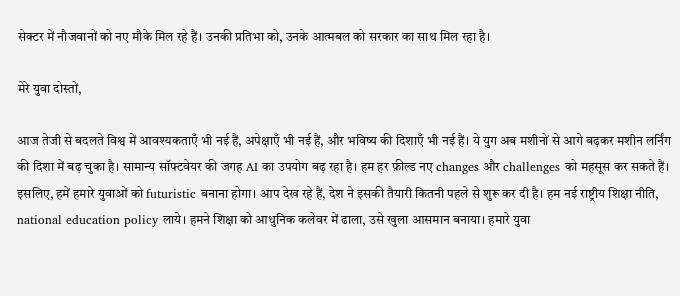सेक्टर में नौजवानों को नए मौके मिल रहे हैं। उनकी प्रतिभा को, उनके आत्मबल को सरकार का साथ मिल रहा है।

मेरे युवा दोस्तों,

आज तेजी से बदलते विश्व में आवश्यकताएँ भी नई हैं, अपेक्षाएँ भी नई हैं, और भविष्य की दिशाएँ भी नई हैं। ये युग अब मशीनों से आगे बढ़कर मशीन लर्निंग की दिशा में बढ़ चुका है। सामान्य सॉफ्टवेयर की जगह AI का उपयोग बढ़ रहा है। हम हर फ़ील्ड नए changes और challenges को महसूस कर सकते हैं। इसलिए, हमें हमारे युवाओं को futuristic बनाना होगा। आप देख रहे हैं, देश ने इसकी तैयारी कितनी पहले से शुरू कर दी है। हम नई राष्ट्रीय शिक्षा नीति, national education policy लाये। हमने शिक्षा को आधुनिक कलेवर में ढाला, उसे खुला आसमान बनाया। हमारे युवा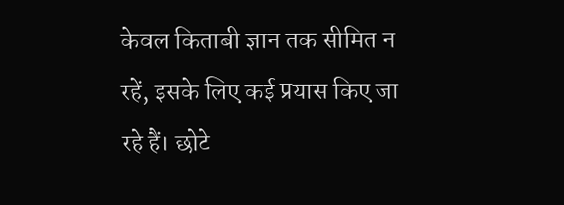केवल किताबी ज्ञान तक सीमित न रहें, इसके लिए कई प्रयास किए जा रहे हैं। छोटे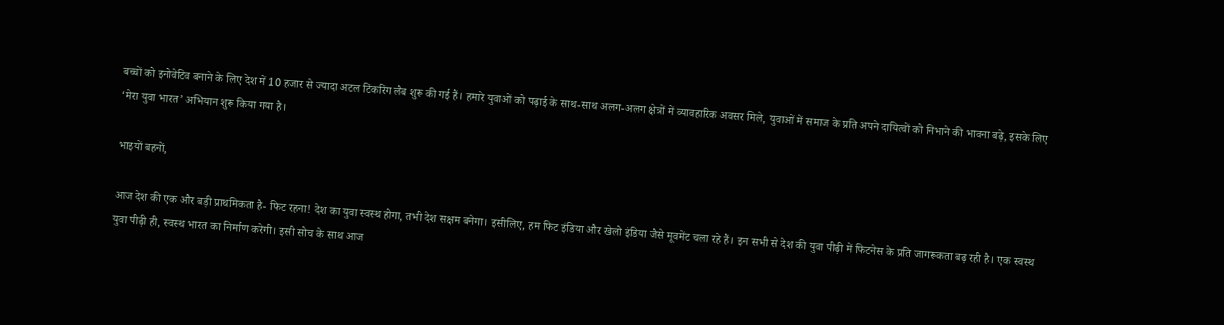बच्चों को इनोवेटिव बनाने के लिए देश में 10 हजार से ज्यादा अटल टिंकरिंग लैब शुरू की गई हैं। हमारे युवाओं को पढ़ाई के साथ-साथ अलग-अलग क्षेत्रों में व्यावहारिक अवसर मिले, युवाओं में समाज के प्रति अपने दायित्वों को निभाने की भावना बढ़े, इसके लिए ‘मेरा युवा भारत’ अभियान शुरू किया गया है।

भाइयों बहनों,

आज देश की एक और बड़ी प्राथमिकता है- फिट रहना! देश का युवा स्वस्थ होगा, तभी देश सक्षम बनेगा। इसीलिए, हम फिट इंडिया और खेलो इंडिया जैसे मूवमेंट चला रहे हैं। इन सभी से देश की युवा पीढ़ी में फिटनेस के प्रति जागरूकता बढ़ रही है। एक स्वस्थ युवा पीढ़ी ही, स्वस्थ भारत का निर्माण करेगी। इसी सोच के साथ आज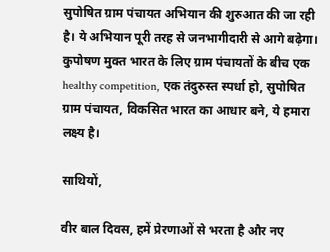सुपोषित ग्राम पंचायत अभियान की शुरुआत की जा रही है। ये अभियान पूरी तरह से जनभागीदारी से आगे बढ़ेगा। कुपोषण मुक्त भारत के लिए ग्राम पंचायतों के बीच एक healthy competition, एक तंदुरुस्त स्पर्धा हो, सुपोषित ग्राम पंचायत, विकसित भारत का आधार बने, ये हमारा लक्ष्य है।

साथियों,

वीर बाल दिवस, हमें प्रेरणाओं से भरता है और नए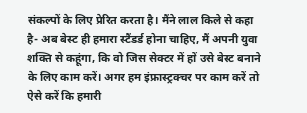संकल्पों के लिए प्रेरित करता है। मैंने लाल किले से कहा है- अब बेस्ट ही हमारा स्टैंडर्ड होना चाहिए, मैं अपनी युवा शक्ति से कहूंगा, कि वो जिस सेक्टर में हों उसे बेस्ट बनाने के लिए काम करें। अगर हम इंफ्रास्ट्रक्चर पर काम करें तो ऐसे करें कि हमारी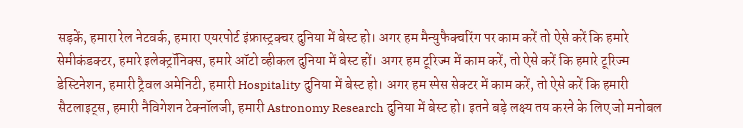सड़कें, हमारा रेल नेटवर्क, हमारा एयरपोर्ट इंफ्रास्ट्रक्चर दुनिया में बेस्ट हो। अगर हम मैन्युफैक्चरिंग पर काम करें तो ऐसे करें कि हमारे सेमीकंडक्टर, हमारे इलेक्ट्रॉनिक्स, हमारे ऑटो व्हीकल दुनिया में बेस्ट हों। अगर हम टूरिज्म में काम करें, तो ऐसे करें कि हमारे टूरिज्म डेस्टिनेशन, हमारी ट्रैवल अमेनिटी, हमारी Hospitality दुनिया में बेस्ट हो। अगर हम स्पेस सेक्टर में काम करें, तो ऐसे करें कि हमारी सैटलाइट्स, हमारी नैविगेशन टेक्नॉलजी, हमारी Astronomy Research दुनिया में बेस्ट हो। इतने बड़े लक्ष्य तय करने के लिए जो मनोबल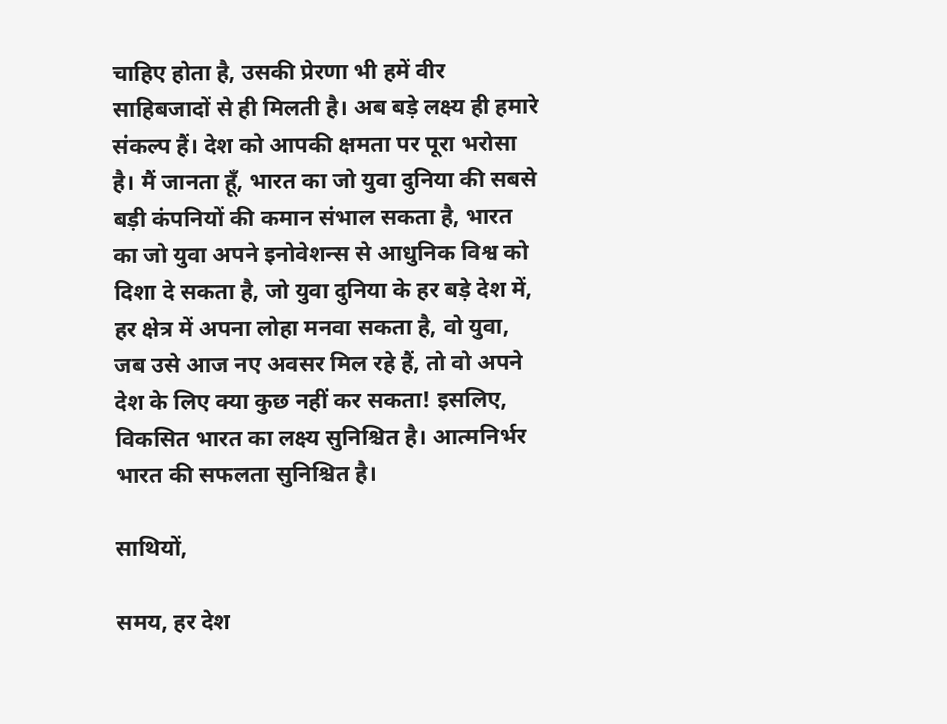चाहिए होता है, उसकी प्रेरणा भी हमें वीर साहिबजादों से ही मिलती है। अब बड़े लक्ष्य ही हमारे संकल्प हैं। देश को आपकी क्षमता पर पूरा भरोसा है। मैं जानता हूँ, भारत का जो युवा दुनिया की सबसे बड़ी कंपनियों की कमान संभाल सकता है, भारत का जो युवा अपने इनोवेशन्स से आधुनिक विश्व को दिशा दे सकता है, जो युवा दुनिया के हर बड़े देश में, हर क्षेत्र में अपना लोहा मनवा सकता है, वो युवा, जब उसे आज नए अवसर मिल रहे हैं, तो वो अपने देश के लिए क्या कुछ नहीं कर सकता! इसलिए, विकसित भारत का लक्ष्य सुनिश्चित है। आत्मनिर्भर भारत की सफलता सुनिश्चित है।

साथियों,

समय, हर देश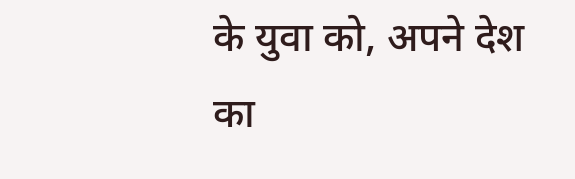के युवा को, अपने देश का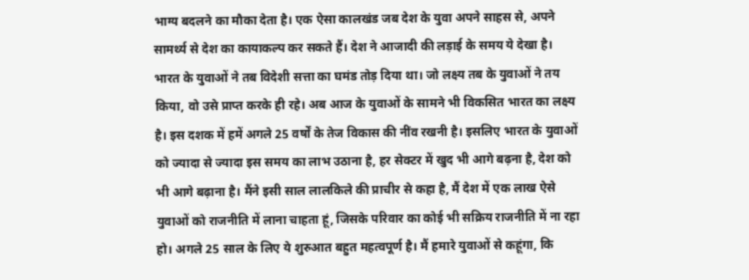भाग्य बदलने का मौका देता है। एक ऐसा कालखंड जब देश के युवा अपने साहस से, अपने सामर्थ्य से देश का कायाकल्प कर सकते हैं। देश ने आजादी की लड़ाई के समय ये देखा है। भारत के युवाओं ने तब विदेशी सत्ता का घमंड तोड़ दिया था। जो लक्ष्य तब के युवाओं ने तय किया, वो उसे प्राप्त करके ही रहे। अब आज के युवाओं के सामने भी विकसित भारत का लक्ष्य है। इस दशक में हमें अगले 25 वर्षों के तेज विकास की नींव रखनी है। इसलिए भारत के युवाओं को ज्यादा से ज्यादा इस समय का लाभ उठाना है, हर सेक्टर में खुद भी आगे बढ़ना है, देश को भी आगे बढ़ाना है। मैंने इसी साल लालकिले की प्राचीर से कहा है, मैं देश में एक लाख ऐसे युवाओं को राजनीति में लाना चाहता हूं, जिसके परिवार का कोई भी सक्रिय राजनीति में ना रहा हो। अगले 25 साल के लिए ये शुरुआत बहुत महत्वपूर्ण है। मैं हमारे युवाओं से कहूंगा, कि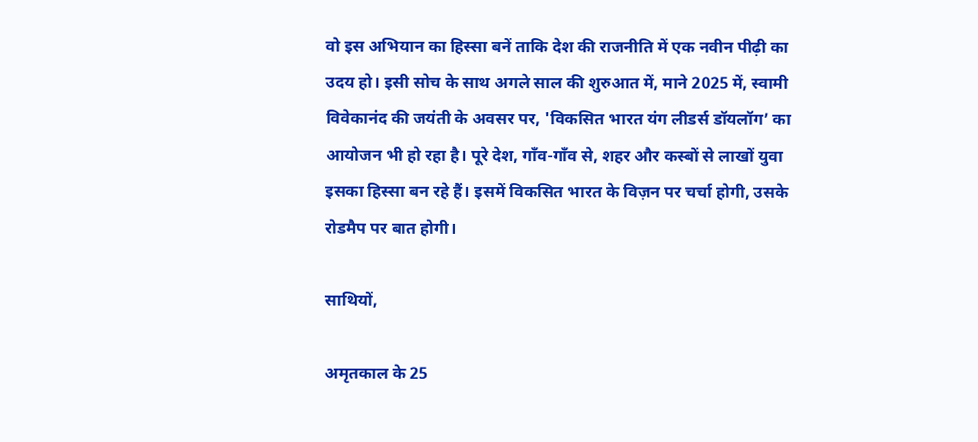वो इस अभियान का हिस्सा बनें ताकि देश की राजनीति में एक नवीन पीढ़ी का उदय हो। इसी सोच के साथ अगले साल की शुरुआत में, माने 2025 में, स्वामी विवेकानंद की जयंती के अवसर पर, 'विकसित भारत यंग लीडर्स डॉयलॉग’ का आयोजन भी हो रहा है। पूरे देश, गाँव-गाँव से, शहर और कस्बों से लाखों युवा इसका हिस्सा बन रहे हैं। इसमें विकसित भारत के विज़न पर चर्चा होगी, उसके रोडमैप पर बात होगी।

साथियों,

अमृतकाल के 25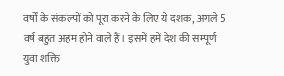वर्षों के संकल्पों को पूरा करने के लिए ये दशक, अगले 5 वर्ष बहुत अहम होने वाले हैं। इसमें हमें देश की सम्पूर्ण युवा शक्ति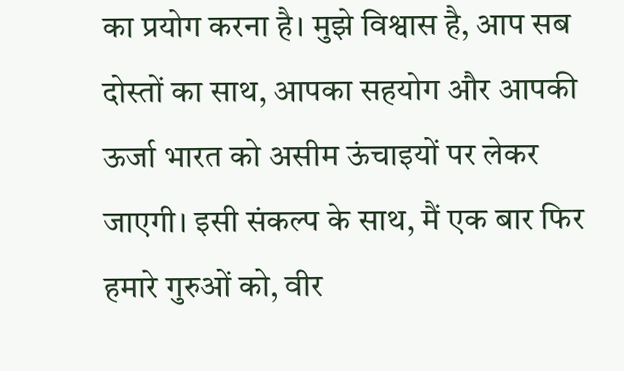का प्रयोग करना है। मुझे विश्वास है, आप सब दोस्तों का साथ, आपका सहयोग और आपकी ऊर्जा भारत को असीम ऊंचाइयों पर लेकर जाएगी। इसी संकल्प के साथ, मैं एक बार फिर हमारे गुरुओं को, वीर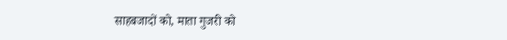साहबजादों को, माता गुजरी को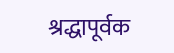श्रद्धापूर्वक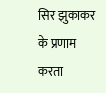सिर झुकाकर के प्रणाम करता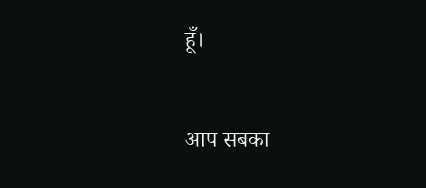हूँ।

आप सबका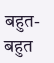बहुत-बहुत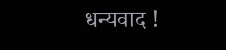धन्यवाद !